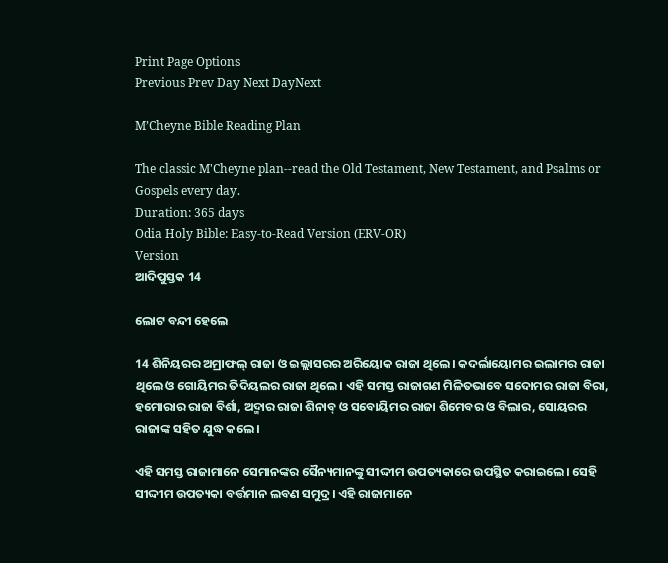Print Page Options
Previous Prev Day Next DayNext

M’Cheyne Bible Reading Plan

The classic M'Cheyne plan--read the Old Testament, New Testament, and Psalms or Gospels every day.
Duration: 365 days
Odia Holy Bible: Easy-to-Read Version (ERV-OR)
Version
ଆଦିପୁସ୍ତକ 14

ଲୋଟ ବନ୍ଦୀ ହେଲେ

14 ଶିନିୟରର ଅମ୍ରାଫଲ୍ ରାଜା ଓ ଇଲ୍ଲାସରର ଅରିୟୋକ ରାଜା ଥିଲେ। କଦର୍ଲାୟୋମର ଇଲାମର ରାଜା ଥିଲେ ଓ ଗୋୟିମର ତିଦିୟଲର ରାଜା ଥିଲେ। ଏହି ସମସ୍ତ ରାଜାଗଣ ମିଳିତଭାବେ ସଦୋମର ରାଜା ବିରା, ହମୋରାର ରାଜା ବିର୍ଶା, ଅଦ୍ମାର ରାଜା ଶିନାବ୍ ଓ ସବୋୟିମର ରାଜା ଶିମେବର ଓ ବିଲାର, ସୋୟରର ରାଜାଙ୍କ ସହିତ ଯୁଦ୍ଧ କଲେ।

ଏହି ସମସ୍ତ ରାଜାମାନେ ସେମାନଙ୍କର ସୈନ୍ୟମାନଙ୍କୁ ସୀଦ୍ଦୀମ ଉପତ୍ୟକାରେ ଉପସ୍ଥିତ କରାଇଲେ। ସେହି ସୀଦ୍ଦୀମ ଉପତ୍ୟକା ବର୍ତ୍ତମାନ ଲବଣ ସମୁଦ୍ର। ଏହି ରାଜାମାନେ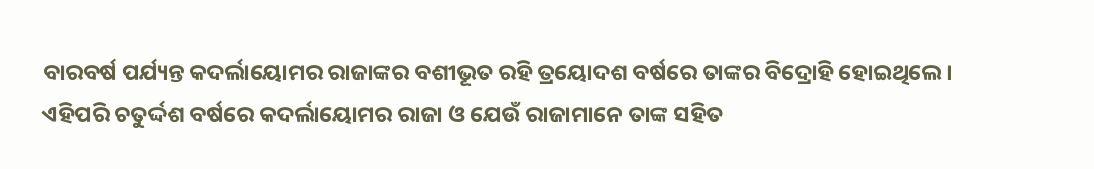ବାରବର୍ଷ ପର୍ଯ୍ୟନ୍ତ କଦର୍ଲାୟୋମର ରାଜାଙ୍କର ବଶୀଭୂତ ରହି ତ୍ରୟୋଦଶ ବର୍ଷରେ ତାଙ୍କର ବିଦ୍ରୋହି ହୋଇଥିଲେ। ଏହିପରି ଚତୁର୍ଦ୍ଦଶ ବର୍ଷରେ କଦର୍ଲାୟୋମର ରାଜା ଓ ଯେଉଁ ରାଜାମାନେ ତାଙ୍କ ସହିତ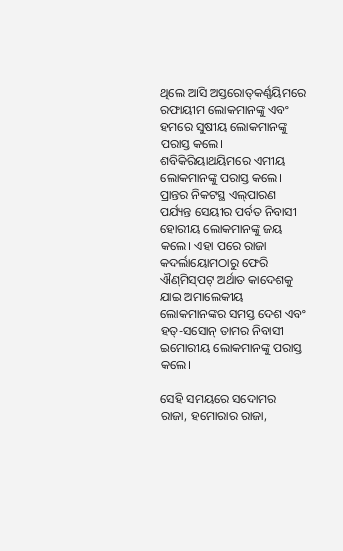ଥିଲେ ଆସି ଅସ୍ତରୋ‌ତ୍‌କର୍ଣ୍ଣୟିମରେ ରଫାୟୀମ ଲୋକମାନଙ୍କୁ ଏବଂ ହମରେ ସୁଷୀୟ ଲୋକମାନଙ୍କୁ ପରାସ୍ତ କଲେ। ଶବିକିରିୟାଥୟିମରେ ଏମୀୟ ଲୋକମାନଙ୍କୁ ପରାସ୍ତ କଲେ। ପ୍ରାନ୍ତର ନିକଟସ୍ଥ ଏ‌ଲ୍‌ପାରଣ ପର୍ଯ୍ୟନ୍ତ ସେୟୀର ପର୍ବତ ନିବାସୀ ହୋରୀୟ ଲୋକମାନଙ୍କୁ ଜୟ କଲେ। ଏହା ପରେ ରାଜା କଦର୍ଲାୟୋମଠାରୁ ଫେରି ଐ‌ଣ୍‌ମି‌ସ୍‌ପଟ୍ ଅର୍ଥାତ କାଦେଶକୁ ଯାଇ ଅମାଲେକୀୟ ଲୋକମାନଙ୍କର ସମସ୍ତ ଦେଶ ଏବଂ ହତ୍-ସସୋନ୍ ତାମର ନିବାସୀ ଇମୋରୀୟ ଲୋକମାନଙ୍କୁ ପରାସ୍ତ କଲେ।

ସେହି ସମୟରେ ସଦୋମର ରାଜା, ହମୋରାର ରାଜା,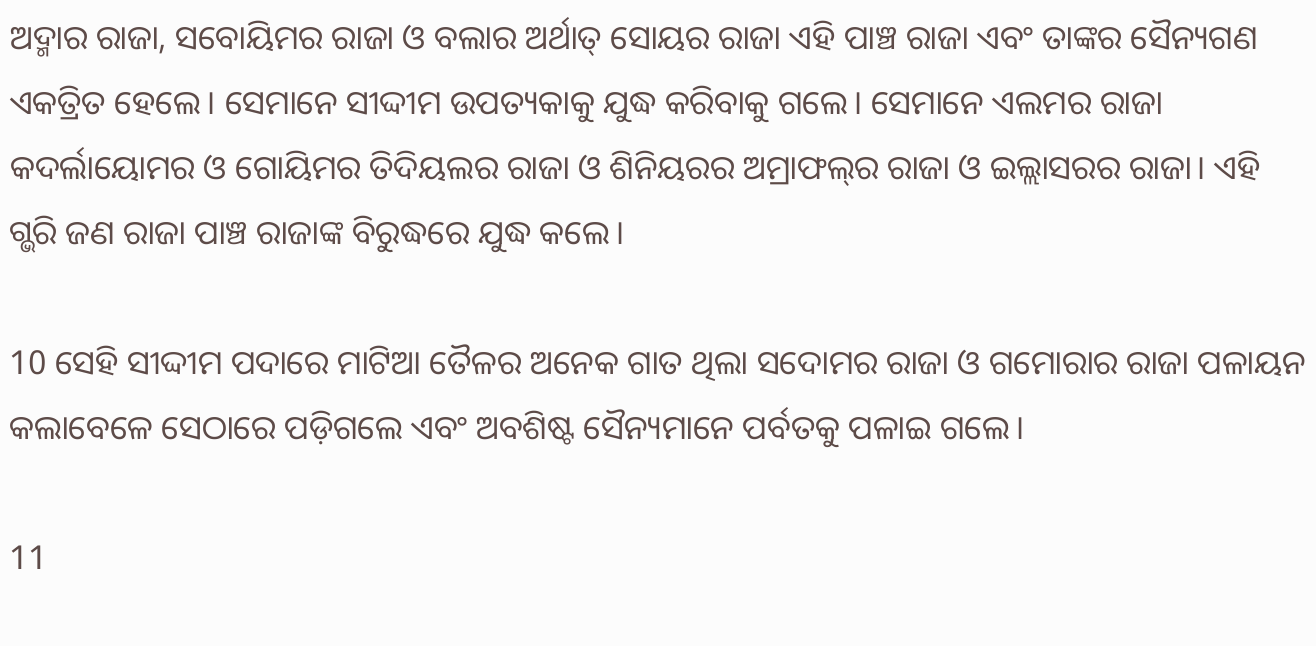ଅଦ୍ମାର ରାଜା, ସବୋୟିମର ରାଜା ଓ ବଲାର ଅର୍ଥାତ୍ ସୋୟର ରାଜା ଏହି ପାଞ୍ଚ ରାଜା ଏବଂ ତାଙ୍କର ସୈନ୍ୟଗଣ ଏକତ୍ରିତ ହେଲେ। ସେମାନେ ସୀଦ୍ଦୀମ ଉପତ୍ୟକାକୁ ଯୁଦ୍ଧ କରିବାକୁ ଗଲେ। ସେମାନେ ଏଲମର ରାଜା କଦର୍ଲାୟୋମର ଓ ଗୋୟିମର ତିଦିୟଲର ରାଜା ଓ ଶିନିୟରର ଅମ୍ରାଫ‌ଲ୍‌ର ରାଜା ଓ ଇଲ୍ଲାସରର ରାଜା। ଏହି ଗ୍ଭରି ଜଣ ରାଜା ପାଞ୍ଚ ରାଜାଙ୍କ ବିରୁଦ୍ଧରେ ଯୁଦ୍ଧ କଲେ।

10 ସେହି ସୀଦ୍ଦୀମ ପଦାରେ ମାଟିଆ ତୈଳର ଅନେକ ଗାତ ଥିଲା ସଦୋମର ରାଜା ଓ ଗମୋରାର ରାଜା ପଳାୟନ କଲାବେଳେ ସେଠାରେ ପଡ଼ିଗଲେ ଏବଂ ଅବଶିଷ୍ଟ ସୈନ୍ୟମାନେ ପର୍ବତକୁ ପଳାଇ ଗଲେ।

11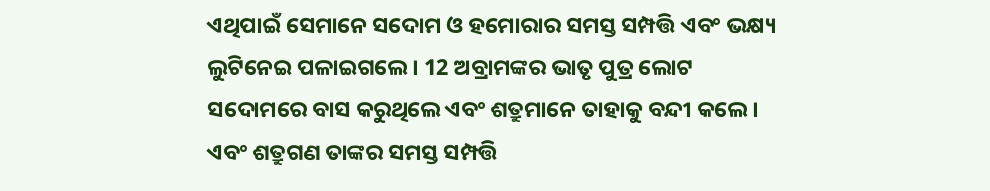ଏଥିପାଇଁ ସେମାନେ ସଦୋମ ଓ ହମୋରାର ସମସ୍ତ ସମ୍ପତ୍ତି ଏବଂ ଭକ୍ଷ୍ୟ ଲୁଟିନେଇ ପଳାଇଗଲେ। 12 ଅବ୍ରାମଙ୍କର ଭାତୃ ପୁତ୍ର ଲୋଟ ସଦୋମରେ ବାସ କରୁଥିଲେ ଏବଂ ଶତ୍ରୁମାନେ ତାହାକୁ ବନ୍ଦୀ କଲେ। ଏବଂ ଶତ୍ରୁଗଣ ତାଙ୍କର ସମସ୍ତ ସମ୍ପତ୍ତି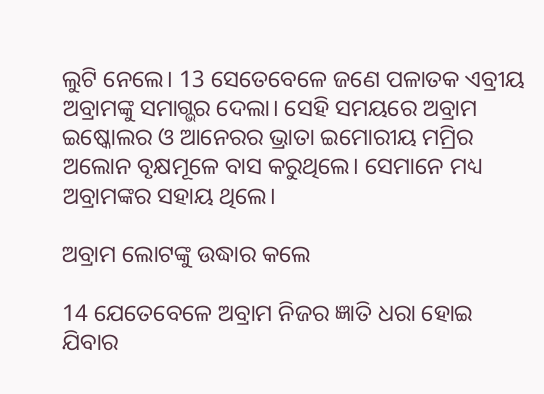ଲୁଟି ନେଲେ। 13 ସେତେବେଳେ ଜଣେ ପଳାତକ ଏବ୍ରୀୟ ଅବ୍ରାମଙ୍କୁ ସମାଗ୍ଭର ଦେଲା। ସେହି ସମୟରେ ଅବ୍ରାମ ଇଷ୍କୋଲର ଓ ଆନେରର ଭ୍ରାତା ଇମୋରୀୟ ମମ୍ରିର ଅଲୋନ ବୃକ୍ଷମୂଳେ ବାସ କରୁଥିଲେ। ସେମାନେ ମଧ୍ୟ ଅବ୍ରାମଙ୍କର ସହାୟ ଥିଲେ।

ଅବ୍ରାମ ଲୋଟଙ୍କୁ ଉଦ୍ଧାର କଲେ

14 ଯେତେବେଳେ ଅବ୍ରାମ ନିଜର ଜ୍ଞାତି ଧରା ହୋଇ ଯିବାର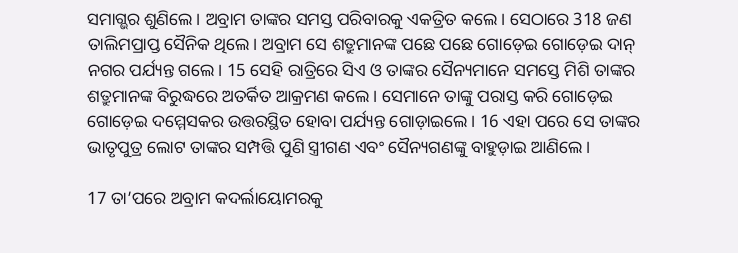ସମାଗ୍ଭର ଶୁଣିଲେ। ଅବ୍ରାମ ତାଙ୍କର ସମସ୍ତ ପରିବାରକୁ ଏକତ୍ରିତ କଲେ। ସେଠାରେ 318 ଜଣ ତାଲିମପ୍ରାପ୍ତ ସୈନିକ ଥିଲେ। ଅବ୍ରାମ ସେ ଶତ୍ରୁମାନଙ୍କ ପଛେ ପଛେ ଗୋଡ଼େଇ ଗୋଡ଼େଇ ଦାନ୍ ନଗର ପର୍ଯ୍ୟନ୍ତ ଗଲେ। 15 ସେହି ରାତ୍ରିରେ ସିଏ ଓ ତାଙ୍କର ସୈନ୍ୟମାନେ ସମସ୍ତେ ମିଶି ତାଙ୍କର ଶତ୍ରୁମାନଙ୍କ ବିରୁଦ୍ଧରେ ଅତର୍କିତ ଆକ୍ରମଣ କଲେ। ସେମାନେ ତାଙ୍କୁ ପରାସ୍ତ କରି ଗୋଡ଼େଇ ଗୋଡ଼େଇ ଦମ୍ମେସକର ଉତ୍ତରସ୍ଥିତ ହୋବା ପର୍ଯ୍ୟନ୍ତ ଗୋଡ଼ାଇଲେ। 16 ଏହା ପରେ ସେ ତାଙ୍କର ଭାତୃପୁତ୍ର ଲୋଟ ତାଙ୍କର ସମ୍ପତ୍ତି ପୁଣି ସ୍ତ୍ରୀଗଣ ଏବଂ ସୈନ୍ୟଗଣଙ୍କୁ ବାହୁଡ଼ାଇ ଆଣିଲେ।

17 ତା’ପରେ ଅବ୍ରାମ କଦର୍ଲାୟୋମରକୁ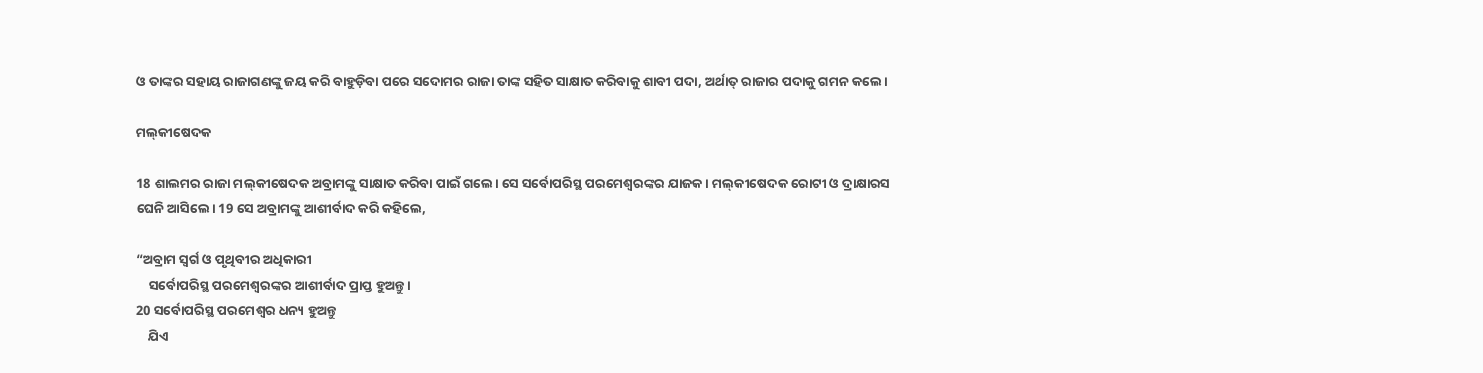ଓ ତାଙ୍କର ସହାୟ ରାଜାଗଣଙ୍କୁ ଜୟ କରି ବାହୁଡ଼ିବା ପରେ ସଦୋମର ରାଜା ତାଙ୍କ ସହିତ ସାକ୍ଷାତ କରିବାକୁ ଶାବୀ ପଦା, ଅର୍ଥାତ୍ ରାଜାର ପଦାକୁ ଗମନ କଲେ।

ମ‌ଲ୍‌କୀଷେଦକ

18 ଶାଲମର ରାଜା ମ‌ଲ୍‌କୀଷେଦକ ଅବ୍ରାମଙ୍କୁ ସାକ୍ଷାତ କରିବା ପାଇଁ ଗଲେ। ସେ ସର୍ବୋପରିସ୍ଥ ପରମେଶ୍ୱରଙ୍କର ଯାଜକ। ମ‌ଲ୍‌କୀଷେଦକ ରୋଟୀ ଓ ଦ୍ରାକ୍ଷାରସ ଘେନି ଆସିଲେ। 19 ସେ ଅବ୍ରାମଙ୍କୁ ଆଶୀର୍ବାଦ କରି କହିଲେ,

“ଅବ୍ରାମ ସ୍ୱର୍ଗ ଓ ପୃଥିବୀର ଅଧିକାରୀ
    ସର୍ବୋପରିସ୍ଥ ପରମେଶ୍ୱରଙ୍କର ଆଶୀର୍ବାଦ ପ୍ରାପ୍ତ ହୁଅନ୍ତୁ।
20 ସର୍ବୋପରିସ୍ଥ ପରମେଶ୍ୱର ଧନ୍ୟ ହୁଅନ୍ତୁ
    ଯିଏ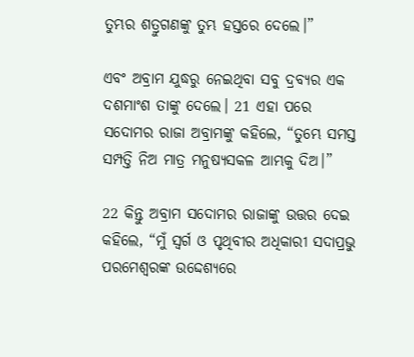ତୁମ୍ଭର ଶତ୍ରୁଗଣଙ୍କୁ ତୁମ୍ଭ ହସ୍ତରେ ଦେଲେ।”

ଏବଂ ଅବ୍ରାମ ଯୁଦ୍ଧରୁ ନେଇଥିବା ସବୁ ଦ୍ରବ୍ୟର ଏକ ଦଶମାଂଶ ତାଙ୍କୁ ଦେଲେ। 21 ଏହା ପରେ ସଦୋମର ରାଜା ଅବ୍ରାମଙ୍କୁ କହିଲେ, “ତୁମ୍ଭେ ସମସ୍ତ ସମ୍ପତ୍ତି ନିଅ ମାତ୍ର ମନୁଷ୍ୟସକଳ ଆମ୍ଭକୁ ଦିଅ।”

22 କିନ୍ତୁ ଅବ୍ରାମ ସଦୋମର ରାଜାଙ୍କୁ ଉତ୍ତର ଦେଇ କହିଲେ, “ମୁଁ ସ୍ୱର୍ଗ ଓ ପୃଥିବୀର ଅଧିକାରୀ ସଦାପ୍ରଭୁ ପରମେଶ୍ୱରଙ୍କ ଉଦ୍ଦେଶ୍ୟରେ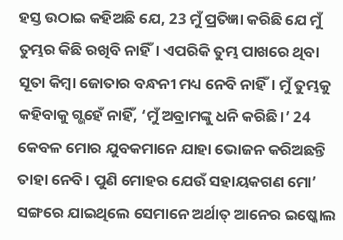ହସ୍ତ ଉଠାଇ କହିଅଛି ଯେ, 23 ମୁଁ ପ୍ରତିଜ୍ଞା କରିଛି ଯେ ମୁଁ ତୁମ୍ଭର କିଛି ରଖିବି ନାହିଁ। ଏପରିକି ତୁମ୍ଭ ପାଖରେ ଥିବା ସୂତା କିମ୍ବା ଜୋତାର ବନ୍ଧନୀ ମଧ୍ୟ ନେବି ନାହିଁ। ମୁଁ ତୁମ୍ଭକୁ କହିବାକୁ ଗ୍ଭହେଁ ନାହିଁ, ‘ମୁଁ ଅବ୍ରାମଙ୍କୁ ଧନି କରିଛି।’ 24 କେବଳ ମୋର ଯୁବକମାନେ ଯାହା ଭୋଜନ କରିଅଛନ୍ତି ତାହା ନେବି। ପୁଣି ମୋହର ଯେଉଁ ସହାୟକଗଣ ମୋ’ ସଙ୍ଗରେ ଯାଇଥିଲେ ସେମାନେ ଅର୍ଥାତ୍ ଆନେର ଇଷ୍କୋଲ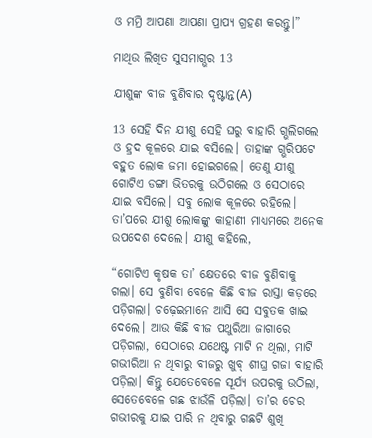ଓ ମମ୍ରି ଆପଣା ଆପଣା ପ୍ରାପ୍ୟ ଗ୍ରହଣ କରନ୍ତୁ।”

ମାଥିଉ ଲିଖିତ ସୁସମାଗ୍ଭର 13

ଯୀଶୁଙ୍କ ବୀଜ ବୁଣିବାର ଦୃଷ୍ଟାନ୍ତ(A)

13 ସେହି ଦିନ ଯୀଶୁ ସେହି ଘରୁ ବାହାରି ଗ୍ଭଲିଗଲେ ଓ ହ୍ରଦ କୂଳରେ ଯାଇ ବସିଲେ। ତାହାଙ୍କ ଗ୍ଭରିପଟେ ବହୁତ ଲୋକ ଜମା ହୋଇଗଲେ। ତେଣୁ ଯୀଶୁ ଗୋଟିଏ ଡଙ୍ଗା ଭିତରକୁ ଉଠିଗଲେ ଓ ସେଠାରେ ଯାଇ ବସିଲେ। ସବୁ ଲୋକ କୂଳରେ ରହିଲେ। ତା’ପରେ ଯୀଶୁ ଲୋକଙ୍କୁ କାହାଣୀ ମାଧ୍ୟମରେ ଅନେକ ଉପଦେଶ ଦେଲେ। ଯୀଶୁ କହିଲେ,

“ଗୋଟିଏ କୃଷକ ତା’ କ୍ଷେତରେ ବୀଜ ବୁଣିବାକୁ ଗଲା। ସେ ବୁଣିବା ବେଳେ କିଛି ବୀଜ ରାସ୍ତା କଡ଼ରେ ପଡ଼ିଗଲା। ଚଢ଼େଇମାନେ ଆସି ସେ ସବୁତକ ଖାଇ ଦେଲେ। ଆଉ କିଛି ବୀଜ ପଥୁରିଆ ଜାଗାରେ ପଡ଼ିଗଲା, ସେଠାରେ ଯଥେଷ୍ଟ ମାଟି ନ ଥିଲା, ମାଟି ଗଭୀରିଆ ନ ଥିବାରୁ ବୀଜରୁ ଖୁବ୍ ଶୀଘ୍ର ଗଜା ବାହାରି ପଡ଼ିଲା। କିନ୍ତୁ ଯେତେବେଳେ ସୂର୍ଯ୍ୟ ଉପରକୁ ଉଠିଲା, ସେତେବେଳେ ଗଛ ଝାଉଁଳି ପଡ଼ିଲା। ତା’ର ଚେର ଗଭୀରକୁ ଯାଇ ପାରି ନ ଥିବାରୁ ଗଛଟି ଶୁଖି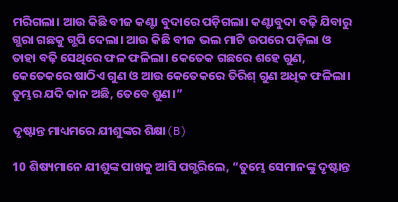ମରିଗଲା। ଆଉ କିଛି ବୀଜ କଣ୍ଟା ବୁଦାରେ ପଡ଼ିଗଲା। କଣ୍ଟାବୁଦା ବଢ଼ି ଯିବାରୁ ଗ୍ଭରା ଗଛକୁ ଗ୍ଭପି ଦେଲା। ଆଉ କିଛି ବୀଜ ଭଲ ମାଟି ଉପରେ ପଡ଼ିଲା ଓ ତାହା ବଢ଼ି ସେଥିରେ ଫଳ ଫଳିଲା। କେତେକ ଗଛରେ ଶହେ ଗୁଣ, କେତେକରେ ଷାଠିଏ ଗୁଣ ଓ ଆଉ କେତେକରେ ତିରିଶ୍ ଗୁଣ ଅଧିକ ଫଳିଲା। ତୁମ୍ଭର ଯଦି କାନ ଅଛି, ତେବେ ଶୁଣ।”

ଦୃଷ୍ଟାନ୍ତ ମାଧ୍ୟମରେ ଯୀଶୁଙ୍କର ଶିକ୍ଷା(B)

10 ଶିଷ୍ୟମାନେ ଯୀଶୁଙ୍କ ପାଖକୁ ଆସି ପଗ୍ଭରିଲେ, “ତୁମ୍ଭେ ସେମାନଙ୍କୁ ଦୃଷ୍ଟାନ୍ତ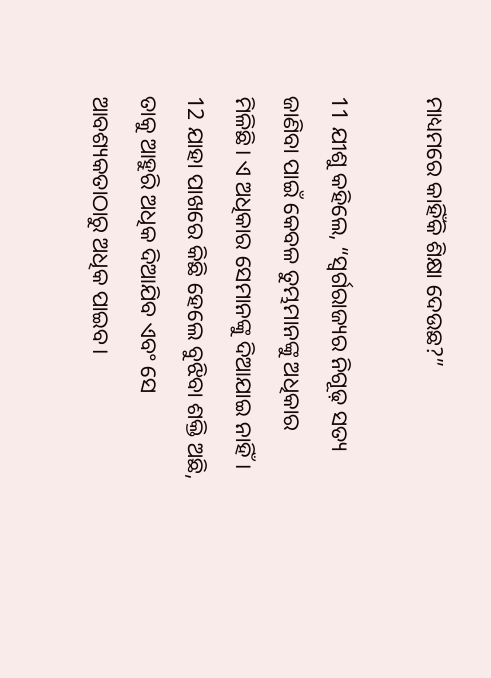ମାଧ୍ୟମରେ କାହିଁକି ଶିକ୍ଷା ଦେଉଛ?”

11 ଯୀଶୁ କହିଲେ, “ସ୍ୱର୍ଗରାଜ୍ୟର ନିଗୂଢ଼ ସତ୍ୟ ଜାଣିବା ପାଇଁ କେବଳ ତୁମ୍ଭମାନଙ୍କୁ ଅଧିକାର ମିଳିଛି। ଏ ଅଧିକାର ସେମାନଙ୍କୁ ଦିଆଯାଇ ନାହିଁ। 12 ଯାହା ପାଖରେ କିଛି ହେଲେ ବୁଝିବା ଶକ୍ତି ଅଛି, ତାକୁ ଆହୁରି ଅଧିକ ଦିଆଯିବ ଏବଂ ସେ ଆବଶ୍ୟକତାଠାରୁ ଅଧିକ ପାଇବ।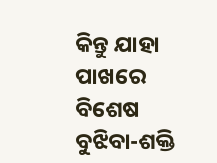କିନ୍ତୁ ଯାହା ପାଖରେ ବିଶେଷ ବୁଝିବା-ଶକ୍ତି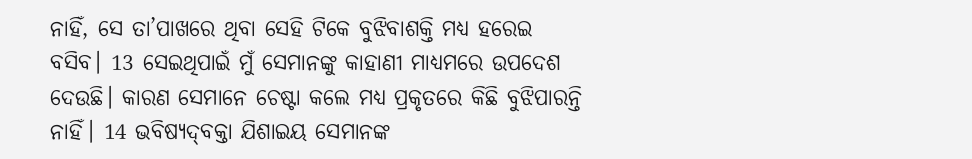ନାହିଁ, ସେ ତା’ପାଖରେ ଥିବା ସେହି ଟିକେ ବୁଝିବାଶକ୍ତି ମଧ୍ୟ ହରେଇ ବସିବ। 13 ସେଇଥିପାଇଁ ମୁଁ ସେମାନଙ୍କୁ କାହାଣୀ ମାଧ୍ୟମରେ ଉପଦେଶ ଦେଉଛି। କାରଣ ସେମାନେ ଚେଷ୍ଟା କଲେ ମଧ୍ୟ ପ୍ରକୃତରେ କିଛି ବୁଝିପାରନ୍ତି ନାହିଁ। 14 ଭବିଷ୍ୟ‌‌‌‌‌‌‌ଦ୍‌‌ବକ୍ତା ଯିଶାଇୟ ସେମାନଙ୍କ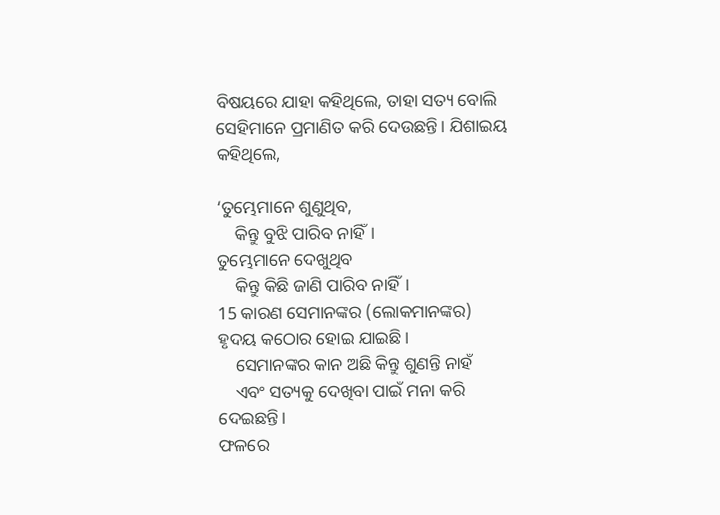ବିଷୟରେ ଯାହା କହିଥିଲେ, ତାହା ସତ୍ୟ ବୋଲି ସେହିମାନେ ପ୍ରମାଣିତ କରି ଦେଉଛନ୍ତି। ଯିଶାଇୟ କହିଥିଲେ,

‘ତୁମ୍ଭେମାନେ ଶୁଣୁଥିବ,
    କିନ୍ତୁ ବୁଝି ପାରିବ ନାହିଁ।
ତୁମ୍ଭେମାନେ ଦେଖୁଥିବ
    କିନ୍ତୁ କିଛି ଜାଣି ପାରିବ ନାହିଁ।
15 କାରଣ ସେମାନଙ୍କର (ଲୋକମାନଙ୍କର) ହୃଦୟ କଠୋର ହୋଇ ଯାଇଛି।
    ସେମାନଙ୍କର କାନ ଅଛି କିନ୍ତୁ ଶୁଣନ୍ତି ନାହଁ
    ଏବଂ ସତ୍ୟକୁ ଦେଖିବା ପାଇଁ ମନା କରି ଦେଇଛନ୍ତି।
ଫଳରେ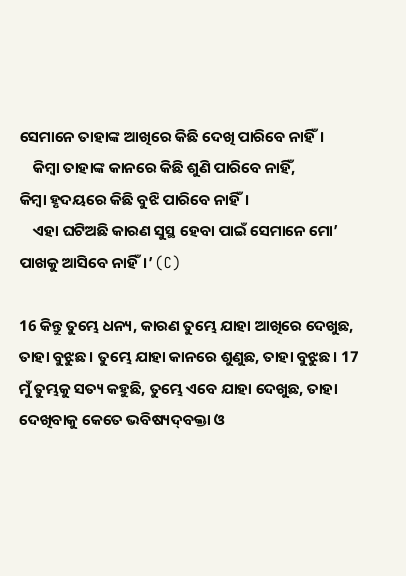ସେମାନେ ତାହାଙ୍କ ଆଖିରେ କିଛି ଦେଖି ପାରିବେ ନାହିଁ।
    କିମ୍ବା ତାହାଙ୍କ କାନରେ କିଛି ଶୁଣି ପାରିବେ ନାହିଁ,
କିମ୍ବା ହୃଦୟରେ କିଛି ବୁଝି ପାରିବେ ନାହିଁ।
    ଏହା ଘଟିଅଛି କାରଣ ସୁସ୍ଥ ହେବା ପାଇଁ ସେମାନେ ମୋ’ ପାଖକୁ ଆସିବେ ନାହିଁ।’ (C)

16 କିନ୍ତୁ ତୁମ୍ଭେ ଧନ୍ୟ, କାରଣ ତୁମ୍ଭେ ଯାହା ଆଖିରେ ଦେଖୁଛ, ତାହା ବୁଝୁଛ। ତୁମ୍ଭେ ଯାହା କାନରେ ଶୁଣୁଛ, ତାହା ବୁଝୁଛ। 17 ମୁଁ ତୁମ୍ଭକୁ ସତ୍ୟ କହୁଛି, ତୁମ୍ଭେ ଏବେ ଯାହା ଦେଖୁଛ, ତାହା ଦେଖିବାକୁ କେତେ ଭବିଷ୍ୟ‌‌‌‌‌‌‌ଦ୍‌‌ବକ୍ତା ଓ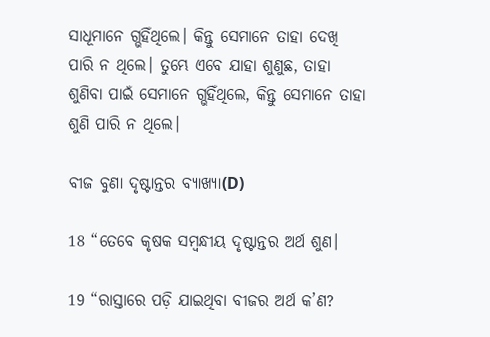ସାଧୂମାନେ ଗ୍ଭହିଁଥିଲେ। କିନ୍ତୁ ସେମାନେ ତାହା ଦେଖି ପାରି ନ ଥିଲେ। ତୁମ୍ଭେ ଏବେ ଯାହା ଶୁଣୁଛ, ତାହା ଶୁଣିବା ପାଇଁ ସେମାନେ ଗ୍ଭହିଁଥିଲେ, କିନ୍ତୁ ସେମାନେ ତାହା ଶୁଣି ପାରି ନ ଥିଲେ।

ବୀଜ ବୁଣା ଦୃଷ୍ଟାନ୍ତର ବ୍ୟାଖ୍ୟା(D)

18 “ତେବେ କୃଷକ ସମ୍ବନ୍ଧୀୟ ଦୃଷ୍ଟାନ୍ତର ଅର୍ଥ ଶୁଣ।

19 “ରାସ୍ତାରେ ପଡ଼ି ଯାଇଥିବା ବୀଜର ଅର୍ଥ କ’ଣ?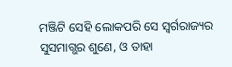ମଞ୍ଜିଟି ସେହି ଲୋକପରି ସେ ସ୍ୱର୍ଗରାଜ୍ୟର ସୁସମାଗ୍ଭର ଶୁଣେ, ଓ ତାହା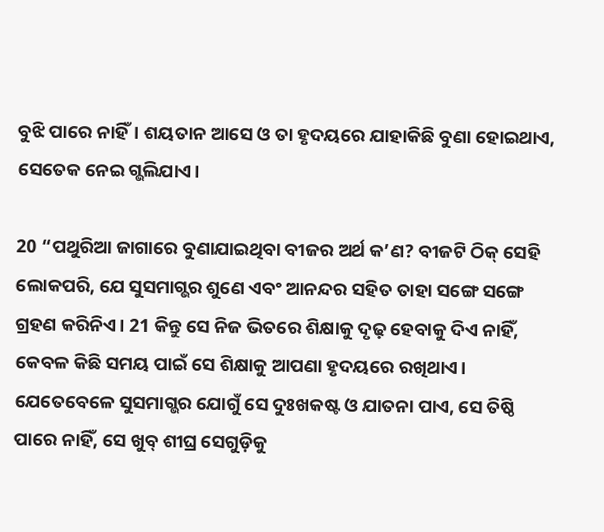ବୁଝି ପାରେ ନାହିଁ। ଶୟତାନ ଆସେ ଓ ତା ହୃଦୟରେ ଯାହାକିଛି ବୁଣା ହୋଇଥାଏ, ସେତେକ ନେଇ ଗ୍ଭଲିଯାଏ।

20 “ପଥୁରିଆ ଜାଗାରେ ବୁଣାଯାଇଥିବା ବୀଜର ଅର୍ଥ କ’ଣ? ବୀଜଟି ଠିକ୍ ସେହି ଲୋକପରି, ଯେ ସୁସମାଗ୍ଭର ଶୁଣେ ଏବଂ ଆନନ୍ଦର ସହିତ ତାହା ସଙ୍ଗେ ସଙ୍ଗେ ଗ୍ରହଣ କରିନିଏ। 21 କିନ୍ତୁ ସେ ନିଜ ଭିତରେ ଶିକ୍ଷାକୁ ଦୃଢ଼ ହେବାକୁ ଦିଏ ନାହିଁ, କେବଳ କିଛି ସମୟ ପାଇଁ ସେ ଶିକ୍ଷାକୁ ଆପଣା ହୃଦୟରେ ରଖିଥାଏ। ଯେତେବେଳେ ସୁସମାଗ୍ଭର ଯୋଗୁଁ ସେ ଦୁଃଖକଷ୍ଟ ଓ ଯାତନା ପାଏ, ସେ ତିଷ୍ଠି ପାରେ ନାହିଁ, ସେ ଖୁବ୍ ଶୀଘ୍ର ସେଗୁଡ଼ିକୁ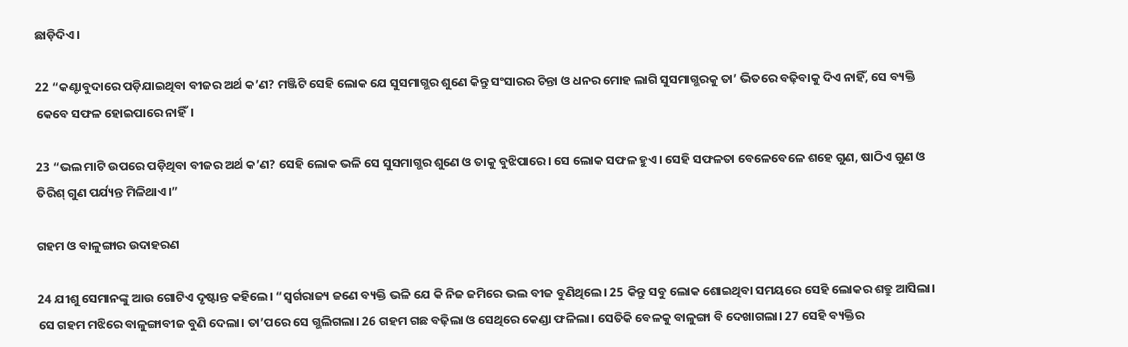ଛାଡ଼ିଦିଏ।

22 “କଣ୍ଟାବୁଦାରେ ପଡ଼ିଯାଇଥିବା ବୀଜର ଅର୍ଥ କ’ଣ? ମଞ୍ଜିଟି ସେହି ଲୋକ ଯେ ସୁସମାଗ୍ଭର ଶୁଣେ କିନ୍ତୁ ସଂସାରର ଚିନ୍ତା ଓ ଧନର ମୋହ ଲାଗି ସୁସମାଗ୍ଭରକୁ ତା’ ଭିତରେ ବଢ଼ିବାକୁ ଦିଏ ନାହିଁ, ସେ ବ୍ୟକ୍ତି କେବେ ସଫଳ ହୋଇପାରେ ନାହିଁ।

23 “ଭଲ ମାଟି ଉପରେ ପଡ଼ିଥିବା ବୀଜର ଅର୍ଥ କ’ଣ? ସେହି ଲୋକ ଭଳି ସେ ସୁସମାଗ୍ଭର ଶୁଣେ ଓ ତାକୁ ବୁଝିପାରେ। ସେ ଲୋକ ସଫଳ ହୁଏ। ସେହି ସଫଳତା ବେଳେବେଳେ ଶହେ ଗୁଣ, ଷାଠିଏ ଗୁଣ ଓ ତିରିଶ୍ ଗୁଣ ପର୍ଯ୍ୟନ୍ତ ମିଳିଥାଏ।”

ଗହମ ଓ ବାଳୁଙ୍ଗାର ଉଦାହରଣ

24 ଯୀଶୁ ସେମାନଙ୍କୁ ଆଉ ଗୋଟିଏ ଦୃଷ୍ଟାନ୍ତ କହିଲେ। “ସ୍ୱର୍ଗରାଜ୍ୟ ଜଣେ ବ୍ୟକ୍ତି ଭଳି ଯେ କି ନିଜ ଜମିରେ ଭଲ ବୀଜ ବୁଣିଥିଲେ। 25 କିନ୍ତୁ ସବୁ ଲୋକ ଶୋଇଥିବା ସମୟରେ ସେହି ଲୋକର ଶତ୍ରୁ ଆସିଲା। ସେ ଗହମ ମଝିରେ ବାଳୁଙ୍ଗାବୀଜ ବୁଣି ଦେଲା। ତା’ପରେ ସେ ଗ୍ଭଲିଗଲା। 26 ଗହମ ଗଛ ବଢ଼ିଲା ଓ ସେଥିରେ କେଣ୍ଡା ଫଳିଲା। ସେତିକି ବେଳକୁ ବାଳୁଙ୍ଗା ବି ଦେଖାଗଲା। 27 ସେହି ବ୍ୟକ୍ତିର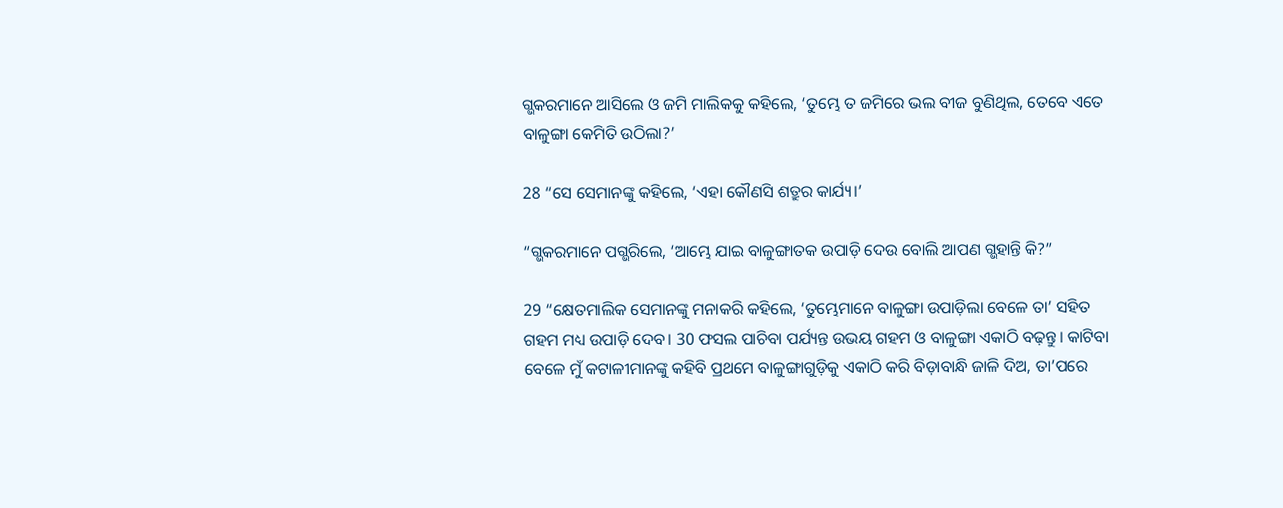ଗ୍ଭକରମାନେ ଆସିଲେ ଓ ଜମି ମାଲିକକୁ କହିଲେ, ‘ତୁମ୍ଭେ ତ ଜମିରେ ଭଲ ବୀଜ ବୁଣିଥିଲ, ତେବେ ଏତେ ବାଳୁଙ୍ଗା କେମିତି ଉଠିଲା?’

28 “ସେ ସେମାନଙ୍କୁ କହିଲେ, ‘ଏହା କୌଣସି ଶତ୍ରୁର କାର୍ଯ୍ୟ।’

“ଗ୍ଭକରମାନେ ପଗ୍ଭରିଲେ, ‘ଆମ୍ଭେ ଯାଇ ବାଳୁଙ୍ଗାତକ ଉପାଡ଼ି ଦେଉ ବୋଲି ଆପଣ ଗ୍ଭହାନ୍ତି କି?”

29 “କ୍ଷେତମାଲିକ ସେମାନଙ୍କୁ ମନାକରି କହିଲେ, ‘ତୁମ୍ଭେମାନେ ବାଳୁଙ୍ଗା ଉପାଡ଼ିଲା ବେଳେ ତା’ ସହିତ ଗହମ ମଧ୍ୟ ଉପାଡ଼ି ଦେବ। 30 ଫସଲ ପାଚିବା ପର୍ଯ୍ୟନ୍ତ ଉଭୟ ଗହମ ଓ ବାଳୁଙ୍ଗା ଏକାଠି ବଢ଼ନ୍ତୁ। କାଟିବା ବେଳେ ମୁଁ ‌‌କଟାଳୀମାନଙ୍କୁ କହିବି ପ୍ରଥମେ ବାଳୁଙ୍ଗାଗୁଡ଼ିକୁ ଏକାଠି କରି ବିଡ଼ାବାନ୍ଧି ଜାଳି ଦିଅ, ତା’ପରେ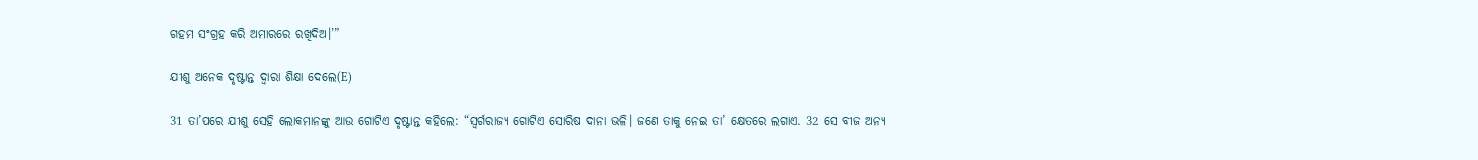ଗହମ ସଂଗ୍ରହ କରି ଅମାରରେ ରଖିଦିଅ।’”

ଯୀଶୁ ଅନେକ ଦୃଷ୍ଟାନ୍ତ ଦ୍ୱାରା ଶିକ୍ଷା ଦେଲେ(E)

31 ତା’ପରେ ଯୀଶୁ ସେହି ଲୋକମାନଙ୍କୁ ଆଉ ଗୋଟିଏ ଦୃଷ୍ଟାନ୍ତ କହିଲେ: “ସ୍ୱର୍ଗରାଜ୍ୟ ଗୋଟିଏ ସୋରିଷ ଦାନା ଭଳି। ଜଣେ ତାକୁ ନେଇ ତା’ କ୍ଷେତରେ ଲଗାଏ. 32 ସେ ବୀଜ ଅନ୍ୟ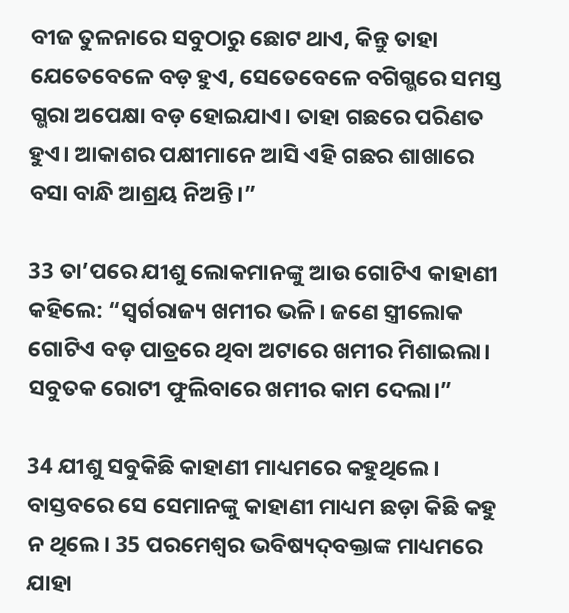ବୀଜ ତୁଳନାରେ ସବୁଠାରୁ ଛୋଟ ଥାଏ, କିନ୍ତୁ ତାହା ଯେତେବେଳେ ବଡ଼ ହୁଏ, ସେତେବେଳେ ବଗିଗ୍ଭରେ ସମସ୍ତ ଗ୍ଭରା ଅପେକ୍ଷା ବଡ଼ ହୋଇଯାଏ। ତାହା ଗଛରେ ପରିଣତ ହୁଏ। ଆକାଶର ପକ୍ଷୀମାନେ ଆସି ଏହି ଗଛର ଶାଖାରେ ବସା ବାନ୍ଧି ଆଶ୍ରୟ ନିଅନ୍ତି।”

33 ତା’ପରେ ଯୀଶୁ ଲୋକମାନଙ୍କୁ ଆଉ ଗୋଟିଏ କାହାଣୀ କହିଲେ: “ସ୍ୱର୍ଗରାଜ୍ୟ ଖମୀର ଭଳି। ଜଣେ ସ୍ତ୍ରୀଲୋକ ଗୋଟିଏ ବଡ଼ ପାତ୍ରରେ ଥିବା ଅଟାରେ ଖମୀର ମିଶାଇଲା। ସବୁତକ ରୋଟୀ ଫୁଲିବାରେ ଖମୀର କାମ ଦେଲା।”

34 ଯୀଶୁ ସବୁକିଛି କାହାଣୀ ମାଧ୍ୟମରେ କହୁଥିଲେ। ବାସ୍ତବରେ ସେ ସେମାନଙ୍କୁ କାହାଣୀ ମାଧ୍ୟମ ଛଡ଼ା କିଛି କହୁ ନ ଥିଲେ। 35 ପରମେଶ୍ୱର ଭବିଷ୍ୟ‌‌‌‌‌‌‌ଦ୍‌‌ବକ୍ତାଙ୍କ ମାଧ୍ୟମରେ ଯାହା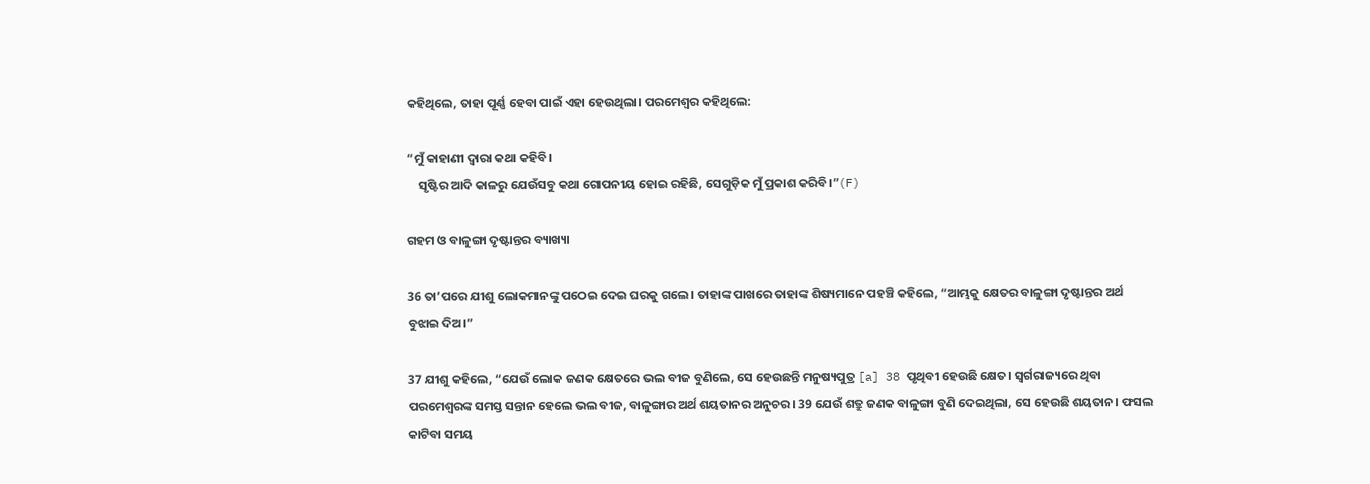କହିଥିଲେ, ତାହା ପୂର୍ଣ୍ଣ ହେବା ପାଇଁ ଏହା ହେଉଥିଲା। ପରମେଶ୍ୱର କହିଥିଲେ:

“ମୁଁ କାହାଣୀ ଦ୍ୱାରା କଥା କହିବି।
    ସୃଷ୍ଟିର ଆଦି କାଳରୁ ଯେଉଁସବୁ କଥା ଗୋପନୀୟ ହୋଇ ରହିଛି, ସେଗୁଡ଼ିକ ମୁଁ ପ୍ରକାଶ କରିବି।”(F)

ଗହମ ଓ ବାଳୁଙ୍ଗା ଦୃଷ୍ଟାନ୍ତର ବ୍ୟାଖ୍ୟା

36 ତା’ପରେ ଯୀଶୁ ଲୋକମାନଙ୍କୁ ପଠେଇ ଦେଇ ଘରକୁ ଗଲେ। ତାହାଙ୍କ ପାଖରେ ତାହାଙ୍କ ଶିଷ୍ୟମାନେ ପହଞ୍ଚି କହିଲେ, “ଆମ୍ଭକୁ କ୍ଷେତର ବାଳୁଙ୍ଗା ଦୃଷ୍ଟାନ୍ତର ଅର୍ଥ ବୁଝାଇ ଦିଅ।”

37 ଯୀଶୁ କହିଲେ, “ଯେଉଁ ଲୋକ ଜଣକ କ୍ଷେତରେ ଭଲ ବୀଜ ବୁଣିଲେ, ସେ ହେଉଛନ୍ତି ମନୁଷ୍ୟପୁତ୍ର [a] 38 ପୃଥିବୀ ହେଉଛି କ୍ଷେତ। ସ୍ୱର୍ଗରାଜ୍ୟରେ ଥିବା ପରମେଶ୍ୱରଙ୍କ ସମସ୍ତ ସନ୍ତାନ ହେଲେ ଭଲ ବୀଜ, ବାଳୁଙ୍ଗାର ଅର୍ଥ ଶୟତାନର ଅନୁଚର। 39 ଯେଉଁ ଶତ୍ରୁ ଜଣକ ବାଳୁଙ୍ଗା ବୁଣି ଦେଇଥିଲା, ସେ ହେଉଛି ଶୟତାନ। ଫସଲ କାଟିବା ସମୟ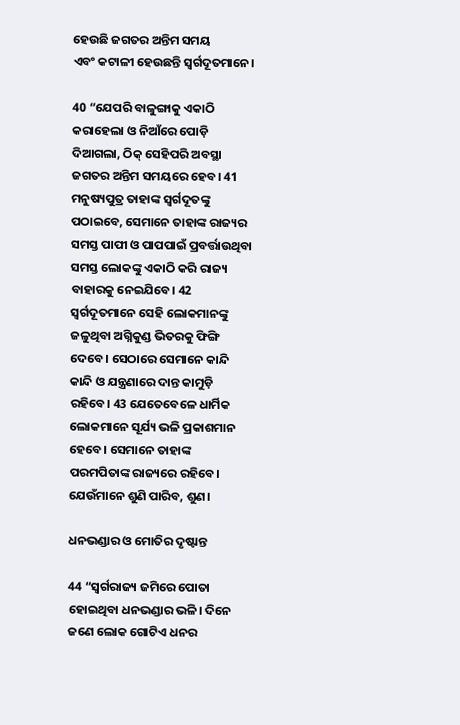ହେଉଛି ଜଗତର ଅନ୍ତିମ ସମୟ ଏବଂ ‌‌କଟାଳୀ ହେଉଛନ୍ତି ସ୍ୱର୍ଗଦୂତମାନେ।

40 “ଯେପରି ବାଳୁଙ୍ଗାକୁ ଏକାଠି କରାହେଲା ଓ ନିଆଁରେ ପୋଡ଼ି ଦିଆଗଲା, ଠିକ୍ ସେହିପରି ଅବସ୍ଥା ଜଗତର ଅନ୍ତିମ ସମୟରେ ହେବ। 41 ମନୁଷ୍ୟପୁତ୍ର ତାହାଙ୍କ ସ୍ୱର୍ଗଦୂତଙ୍କୁ ପଠାଇବେ, ସେମାନେ ତାହାଙ୍କ ରାଜ୍ୟର ସମସ୍ତ ପାପୀ ଓ ପାପପାଇଁ ପ୍ରବର୍ତ୍ତାଉଥିବା ସମସ୍ତ ଲୋକଙ୍କୁ ଏକାଠି କରି ରାଜ୍ୟ ବାହାରକୁ ନେଇଯିବେ। 42 ସ୍ୱର୍ଗଦୂତମାନେ ସେହି ଲୋକମାନଙ୍କୁ ଜଳୁଥିବା ଅଗ୍ନିକୁଣ୍ଡ ଭିତରକୁ ଫିଙ୍ଗି ଦେବେ। ସେଠାରେ ସେମାନେ କାନ୍ଦି କାନ୍ଦି ଓ ଯନ୍ତ୍ରଣାରେ ଦାନ୍ତ କାମୁଡ଼ି ରହିବେ। 43 ଯେତେବେଳେ ଧାର୍ମିକ ଲୋକମାନେ ସୂର୍ଯ୍ୟ ଭଳି ପ୍ରକାଶମାନ ହେବେ। ସେମାନେ ତାହାଙ୍କ ପରମପିତାଙ୍କ ରାଜ୍ୟରେ ରହିବେ। ଯେଉଁମାନେ ଶୁଣି ପାରିବ, ଶୁଣ।

ଧନଭଣ୍ଡାର ଓ ମୋତିର ଦୃଷ୍ଟାନ୍ତ

44 “ସ୍ୱର୍ଗରାଜ୍ୟ ଜମିରେ ପୋତା ହୋଇଥିବା ଧନଭଣ୍ଡାର ଭଳି। ଦିନେ ଜଣେ ଲୋକ ଗୋଟିଏ ଧନର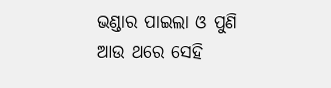ଭଣ୍ଡାର ପାଇଲା ଓ ପୁଣି ଆଉ ଥରେ ସେହି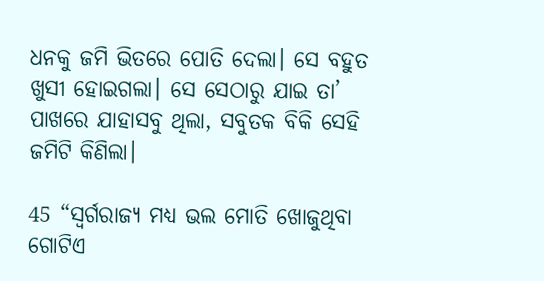ଧନକୁ ଜମି ଭିତରେ ପୋତି ଦେଲା। ସେ ବହୁତ ଖୁସୀ ହୋଇଗଲା। ସେ ସେଠାରୁ ଯାଇ ତା’ ପାଖରେ ଯାହାସବୁ ଥିଲା, ସବୁତକ ବିକି ସେହି ଜମିଟି କିଣିଲା।

45 “ସ୍ୱର୍ଗରାଜ୍ୟ ମଧ୍ୟ ଭଲ ମୋତି ଖୋଜୁଥିବା ଗୋଟିଏ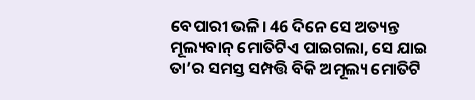ବେପାରୀ ଭଳି। 46 ଦିନେ ସେ ଅତ୍ୟନ୍ତ ମୂଲ୍ୟବାନ୍ ମୋତିଟିଏ ପାଇଗଲା, ସେ ଯାଇ ତା’ର ସମସ୍ତ ସମ୍ପତ୍ତି ବିକି ଅମୂଲ୍ୟ ମୋତିଟି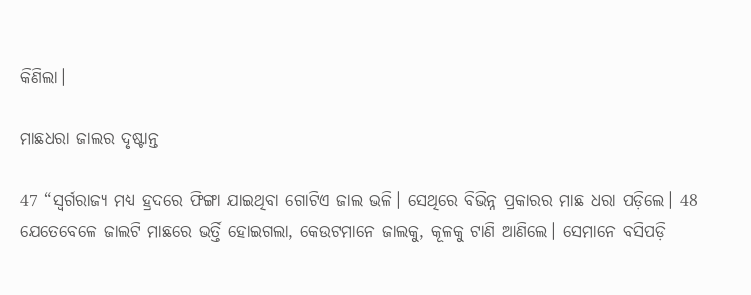କିଣିଲା।

ମାଛଧରା ଜାଲର ଦୃଷ୍ଟାନ୍ତ

47 “ସ୍ୱର୍ଗରାଜ୍ୟ ମଧ୍ୟ ହ୍ରଦରେ ଫିଙ୍ଗା ଯାଇଥିବା ଗୋଟିଏ ଜାଲ ଭଳି। ସେଥିରେ ବିଭିନ୍ନ ପ୍ରକାରର ମାଛ ଧରା ପଡ଼ିଲେ। 48 ଯେତେବେଳେ ଜାଲଟି ମାଛରେ ଭର୍ତ୍ତି ହୋଇଗଲା, କେଉଟମାନେ ଜାଲକୁ, କୂଳକୁ ଟାଣି ଆଣିଲେ। ସେମାନେ ବସିପଡ଼ି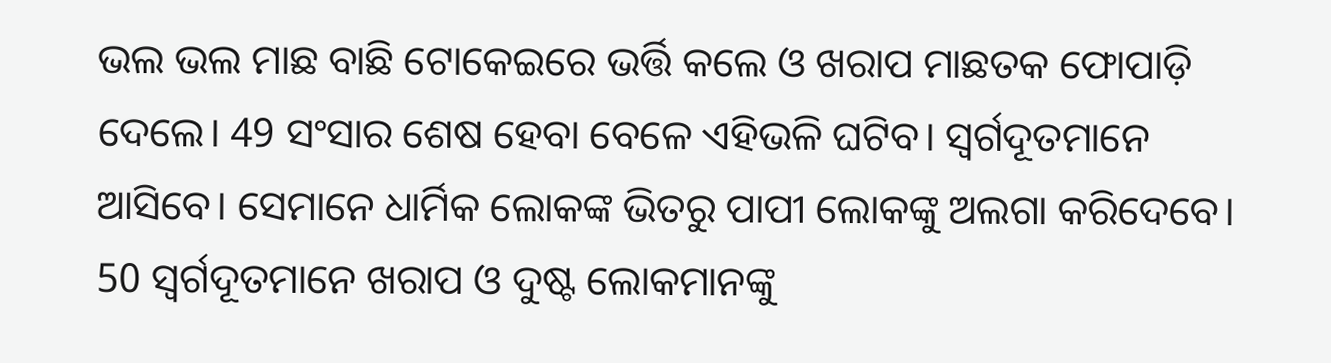ଭଲ ଭଲ ମାଛ ବାଛି ଟୋକେଇରେ ଭର୍ତ୍ତି କଲେ ଓ ଖରାପ ମାଛତକ ଫୋପାଡ଼ି ଦେଲେ। 49 ସଂସାର ଶେଷ ହେବା ବେଳେ ଏହିଭଳି ଘଟିବ। ସ୍ୱର୍ଗଦୂତମାନେ ଆସିବେ। ସେମାନେ ଧାର୍ମିକ ଲୋକଙ୍କ ଭିତରୁ ପାପୀ ଲୋକଙ୍କୁ ଅଲଗା କରିଦେବେ। 50 ସ୍ୱର୍ଗଦୂତମାନେ ଖରାପ ଓ ଦୁଷ୍ଟ ଲୋକମାନଙ୍କୁ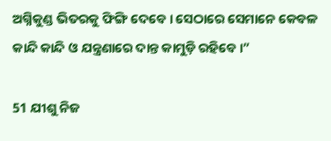ଅଗ୍ନିକୁଣ୍ଡ ଭିତରକୁ ଫିଙ୍ଗି ଦେବେ। ସେଠାରେ ସେମାନେ କେବଳ କାନ୍ଦି କାନ୍ଦି ଓ ଯନ୍ତ୍ରଣାରେ ଦାନ୍ତ କାମୁଡ଼ି ରହିବେ।”

51 ଯୀଶୁ ନିଜ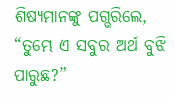ଶିଷ୍ୟମାନଙ୍କୁ ପଗ୍ଭରିଲେ, “ତୁମ୍ଭେ ଏ ସବୁର ଅର୍ଥ ବୁଝି ପାରୁଛ?”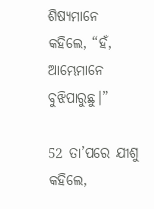ଶିଷ୍ୟମାନେ କହିଲେ, “ହଁ, ଆମ୍ଭେମାନେ ବୁଝିପାରୁଛୁ।”

52 ତା’ପରେ ଯୀଶୁ କହିଲେ,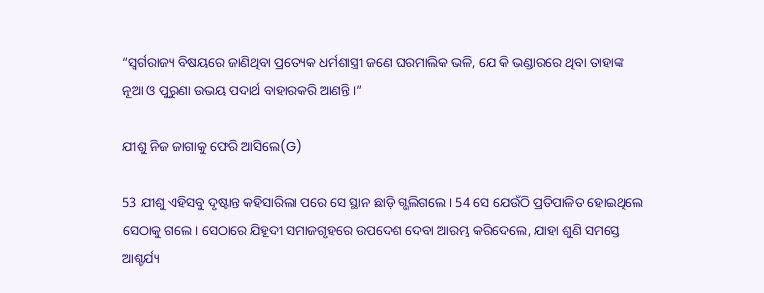“ସ୍ୱର୍ଗରାଜ୍ୟ ବିଷୟରେ ଜାଣିଥିବା ପ୍ରତ୍ୟେକ ଧର୍ମଶାସ୍ତ୍ରୀ ଜଣେ ଘରମାଲିକ ଭଳି, ଯେ କି ଭଣ୍ଡାରରେ ଥିବା ତାହାଙ୍କ ନୂଆ ଓ ପୁରୁଣା ଉଭୟ ପଦାର୍ଥ ବାହାରକରି ଆଣନ୍ତି।”

ଯୀଶୁ ନିଜ ଜାଗାକୁ ଫେରି ଆସିଲେ(G)

53 ଯୀଶୁ ଏହିସବୁ ଦୃଷ୍ଟାନ୍ତ କହିସାରିଲା ପରେ ସେ ସ୍ଥାନ ଛାଡ଼ି ଗ୍ଭଲିଗଲେ। 54 ସେ ଯେଉଁଠି ପ୍ରତିପାଳିତ ହୋଇଥିଲେ ସେଠାକୁ ଗଲେ। ସେଠାରେ ଯିହୂଦୀ ସମାଜଗୃହରେ ଉପଦେଶ ଦେବା ଆରମ୍ଭ କରିଦେଲେ, ଯାହା ଶୁଣି ସମସ୍ତେ ଆଶ୍ଚର୍ଯ୍ୟ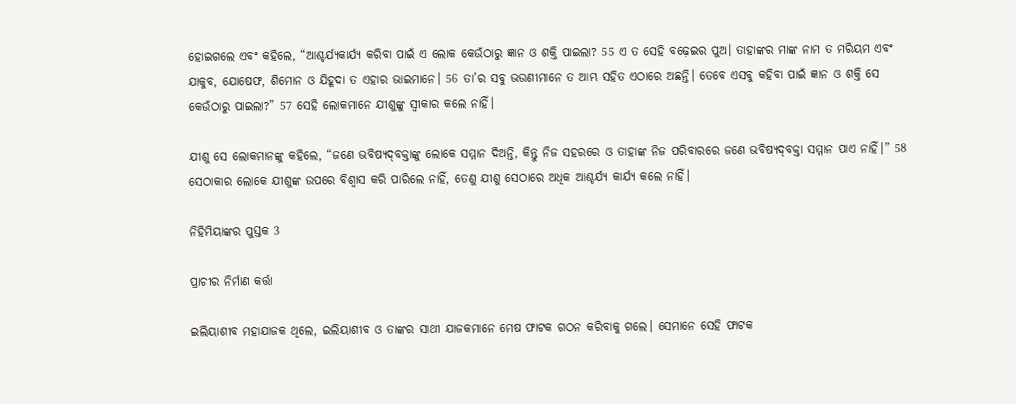ହୋଇଗଲେ ଏବଂ କହିଲେ, “ଆଶ୍ଚର୍ଯ୍ୟକାର୍ଯ୍ୟ କରିବା ପାଇଁ ଏ ଲୋକ କେଉଁଠାରୁ ଜ୍ଞାନ ଓ ଶକ୍ତି ପାଇଲା? 55 ଏ ତ ସେହି ବଢ଼େଇର ପୁଅ। ତାହାଙ୍କର ମାଙ୍କ ନାମ ତ ମରିୟମ ଏବଂ ଯାକୁବ, ଯୋଷେଫ, ଶିମୋନ ଓ ଯିହୂଦା ତ ଏହାର ଭାଇମାନେ। 56 ତା’ର ସବୁ ଭଉଣୀମାନେ ତ ଆମ୍ଭ ସହିତ ଏଠାରେ ଅଛନ୍ତି। ତେବେ ଏସବୁ କହିବା ପାଇଁ ଜ୍ଞାନ ଓ ଶକ୍ତି ସେ କେଉଁଠାରୁ ପାଇଲା?” 57 ସେହି ଲୋକମାନେ ଯୀଶୁଙ୍କୁ ସ୍ୱୀକାର କଲେ ନାହିଁ।

ଯୀଶୁ ସେ ଲୋକମାନଙ୍କୁ କହିଲେ, “ଜଣେ ଭବିଷ୍ୟ‌‌‌‌‌‌‌ଦ୍‌‌ବକ୍ତାଙ୍କୁ ଲୋକେ ସମ୍ମାନ ଦିଅନ୍ତି, କିନ୍ତୁ ନିଜ ସହରରେ ଓ ତାହାଙ୍କ ନିଜ ପରିବାରରେ ଜଣେ ଭବିଷ୍ୟ‌‌‌‌‌‌‌ଦ୍‌‌ବକ୍ତା ସମ୍ମାନ ପାଏ ନାହିଁ।” 58 ସେଠାକାର ଲୋକେ ଯୀଶୁଙ୍କ ଉପରେ ବିଶ୍ୱାସ କରି ପାରିଲେ ନାହିଁ, ତେଣୁ ଯୀଶୁ ସେଠାରେ ଅଧିକ ଆଶ୍ଚର୍ଯ୍ୟ କାର୍ଯ୍ୟ କଲେ ନାହିଁ।

ନିହିମିୟାଙ୍କର ପୁସ୍ତକ 3

ପ୍ରାଚୀର ନିର୍ମାଣ କର୍ତ୍ତା

ଇଲିୟାଶୀବ ମହାଯାଜକ ଥିଲେ, ଇଲିୟାଶୀବ ଓ ତାଙ୍କର ସାଥୀ ଯାଜକମାନେ ମେଷ ଫାଟକ ଗଠନ କରିବାକୁ ଗଲେ। ସେମାନେ ସେହି ଫାଟକ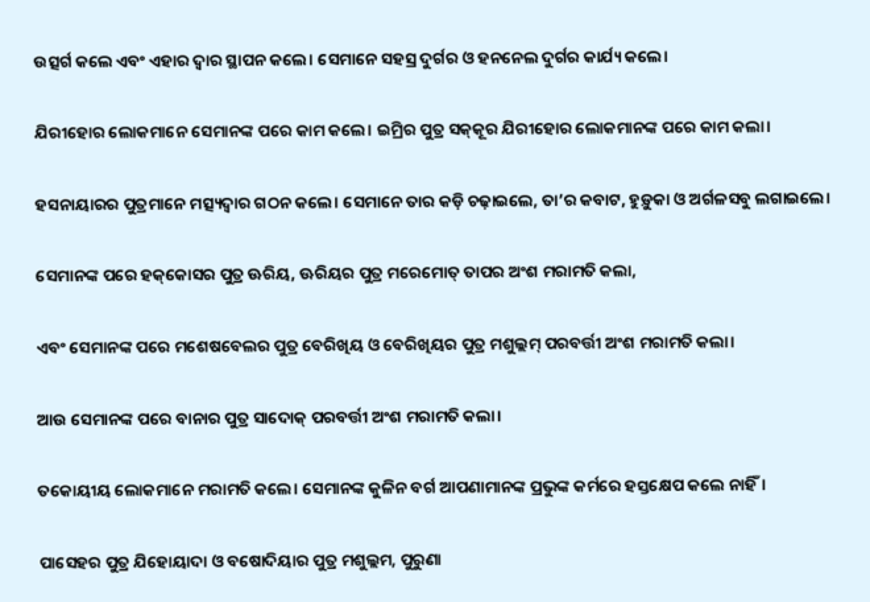ଉତ୍ସର୍ଗ କଲେ ଏବଂ ଏହାର ଦ୍ୱାର ସ୍ଥାପନ କଲେ। ସେମାନେ ସହସ୍ର ଦୁର୍ଗର ଓ ହନନେଲ ଦୁର୍ଗର କାର୍ଯ୍ୟ କଲେ।

ଯିରୀହୋର ଲୋକମାନେ ସେମାନଙ୍କ ପରେ କାମ କଲେ। ଇମ୍ରିର ପୁତ୍ର ସ‌କ୍‌କୂର ଯିରୀହୋର ଲୋକମାନଙ୍କ ପରେ କାମ କଲା।

ହସନାୟାରର ପୁତ୍ରମାନେ ମତ୍ସ୍ୟଦ୍ୱାର ଗଠନ କଲେ। ସେମାନେ ତାର କଡ଼ି ଚଢ଼ାଇଲେ, ତା’ର କବାଟ, ହୁଡ଼ୁକା ଓ ଅର୍ଗଳସବୁ ଲଗାଇଲେ।

ସେମାନଙ୍କ ପରେ ହ‌କ୍‌କୋସର ପୁତ୍ର ଊରିୟ, ଊରିୟର ପୁତ୍ର ମରେମୋତ୍ ତାପର ଅଂଶ ମରାମତି କଲା,

ଏବଂ ସେମାନଙ୍କ ପରେ ମଶେଷବେଲର ପୁତ୍ର ବେରିଖିୟ ଓ ବେରିଖିୟର ପୁତ୍ର ମଶୁଲ୍ଲମ୍ ପରବର୍ତ୍ତୀ ଅଂଶ ମରାମତି କଲା।

ଆଉ ସେମାନଙ୍କ ପରେ ବାନାର ପୁତ୍ର ସାଦୋକ୍ ପରବର୍ତ୍ତୀ ଅଂଶ ମରାମତି କଲା।

ତକୋୟୀୟ ଲୋକମାନେ ମରାମତି କଲେ। ସେମାନଙ୍କ କୁଳିନ ବର୍ଗ ଆପଣାମାନଙ୍କ ପ୍ରଭୁଙ୍କ କର୍ମରେ ହସ୍ତକ୍ଷେପ କଲେ ନାହିଁ।

ପାସେହର ପୁତ୍ର ଯିହୋୟାଦା ଓ ବଷୋଦିୟାର ପୁତ୍ର ମଶୁଲ୍ଲମ, ପୁରୁଣା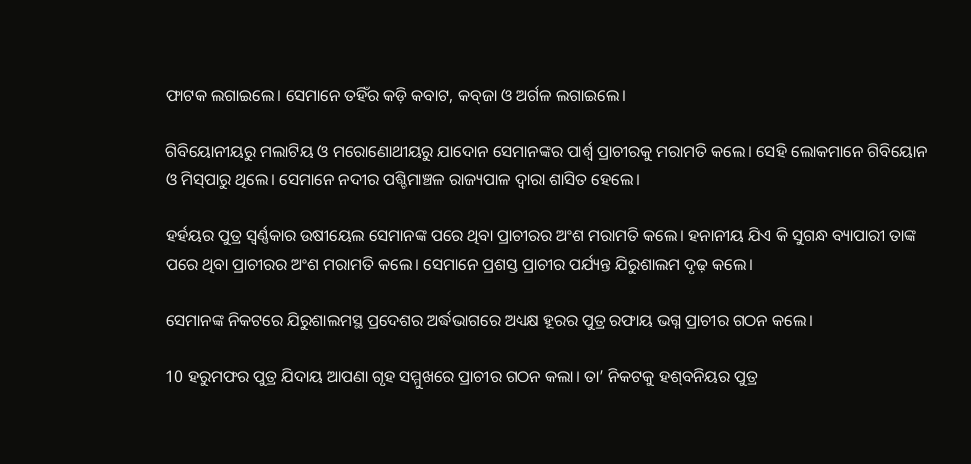ଫାଟକ ଲଗାଇଲେ। ସେମାନେ ତହିଁର କଡ଼ି କବାଟ, କ‌‌‌‌ବ୍‌‌‌‌ଜା ଓ ଅର୍ଗଳ ଲଗାଇଲେ।

ଗିବିୟୋନୀୟରୁ ମଲାଟିୟ ଓ ମରୋଣୋଥୀୟରୁ ଯାଦୋନ ସେମାନଙ୍କର ପାର୍ଶ୍ୱ ପ୍ରାଚୀରକୁ ମରାମତି କଲେ। ସେହି ଲୋକମାନେ ଗିବିୟୋନ ଓ ମି‌‌‌‌ସ୍‌‌‌‌ପାରୁ ଥିଲେ। ସେମାନେ ନଦୀର ପଶ୍ଚିମାଞ୍ଚଳ ରାଜ୍ୟପାଳ ଦ୍ୱାରା ଶାସିତ ହେଲେ।

ହର୍ହୟର ପୁତ୍ର ସ୍ୱର୍ଣ୍ଣକାର ଉଷୀୟେଲ ସେମାନଙ୍କ ପରେ ଥିବା ପ୍ରାଚୀରର ଅଂଶ ମରାମତି କଲେ। ହନାନୀୟ ଯିଏ କି ସୁଗନ୍ଧ ବ୍ୟାପାରୀ ତାଙ୍କ ପରେ ଥିବା ପ୍ରାଚୀରର ଅଂଶ ମରାମତି କଲେ। ସେମାନେ ପ୍ରଶସ୍ତ ପ୍ରାଚୀର ପର୍ଯ୍ୟନ୍ତ ଯିରୁଶାଲମ ଦୃଢ଼ କଲେ।

ସେମାନଙ୍କ ନିକଟରେ ଯିରୁଶାଲମସ୍ଥ ପ୍ରଦେଶର ଅର୍ଦ୍ଧଭାଗରେ ଅଧ୍ୟକ୍ଷ ହୂରର ପୁତ୍ର ରଫାୟ ଭଗ୍ନ ପ୍ରାଚୀର ଗଠନ କଲେ।

10 ହରୁମଫର ପୁତ୍ର ଯିଦାୟ ଆପଣା ଗୃହ ସମ୍ମୁଖରେ ପ୍ରାଚୀର ଗଠନ କଲା। ତା’ ନିକଟକୁ ହ‌ଶ୍‌ବନିୟର ପୁତ୍ର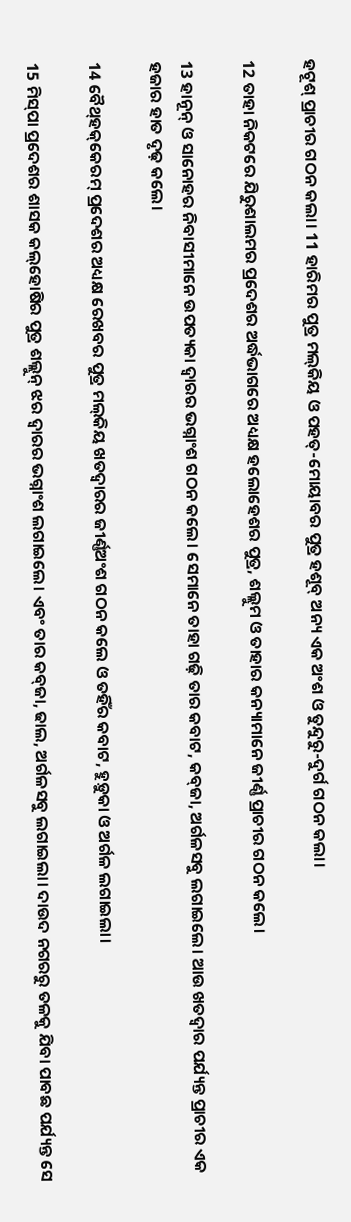ହଟୂଶ୍ ପ୍ରାଚୀର ଗଠନ କଲା। 11 ହାରିମର ପୁତ୍ର ମ‌‌‌‌ଲ୍‌‌‌‌‌‌‌କିୟ ଓ ପହତ୍-ମୋୟାବର ପୁତ୍ର ହଶୂବ୍ ଅନ୍ୟ ଏକ ଅଂଶ ଓ ତୁନ୍ଦୁରୁ-ଦୁର୍ଗ ଗଠନ କଲା।

12 ତାହା ନିକଟରେ ଯିରୁଶାଲମର ପ୍ରଦେଶର ଅର୍ଦ୍ଧଭାଗରେ ଅଧ୍ୟକ୍ଷ ହଲୋହେଶର ପୁତ୍ର, ଶଲ୍ଲୁମ ଓ ତାହାର କନ୍ୟାମାନେ ଜୀର୍ଣ୍ଣ ପ୍ରାଚୀର ଗଠନ କଲେ।

13 ହାନୂନ୍ ଓ ସାନୋହର ନିବାସୀମାନେ ଉପତ୍ୟକା ଦ୍ୱାରର ଭଗ୍ନାଂଶ ଗଠନ କଲେ। ସେମାନେ ତାହା ଗଢ଼ି ତାର କବାଟ, କ‌‌‌‌ବ୍‌‌‌‌ଜା, ଅର୍ଗଳସବୁ ଲଗାଇଲେ। ଆଉ ଖତଦ୍ୱାର ପର୍ଯ୍ୟନ୍ତ ପ୍ରାଚୀର ଏକ ହଜାର ହାତ ଦୃଢ଼ କଲେ।

14 ବୈ‌ଥ୍‌ହ‌କ୍‌କେରମ୍ ପ୍ରଦେଶର ଅଧ୍ୟକ୍ଷ ରେଖବର ପୁତ୍ର ମ‌‌‌‌ଲ୍‌‌‌‌‌‌‌କିୟ ଖତଦ୍ୱାରର ଜୀର୍ଣ୍ଣଅଂଶ ଗଠନ କଲେ ଓ ତହିଁର କବାଟ, ହୁଡ଼ୁକା ଓ ଅର୍ଗଳ ଲଗାଇଲା।

15 ମି‌‌‌‌ସ୍‌‌‌‌ପା ପ୍ରଦେଶର ଶାସକ କ‌‌‌‌ଲ୍‌‌‌‌‌‌‌ହୋଷିର ପୁତ୍ର ଶଲ୍ଲୁନ୍ ଝର ଦ୍ୱାରର ଭଗ୍ନାଂଶ ଲଗାଇଲେ। ଏବଂ ତାର କ‌‌‌‌ବ୍‌‌‌‌ଜା, ଢାଲ, ଅର୍ଗଳସବୁ ଲଗାଇଲା। ଦାଉଦ ନଗରରୁ ତଳକୁ ଯିବା ପାବଛ ପର୍ଯ୍ୟନ୍ତ ସେ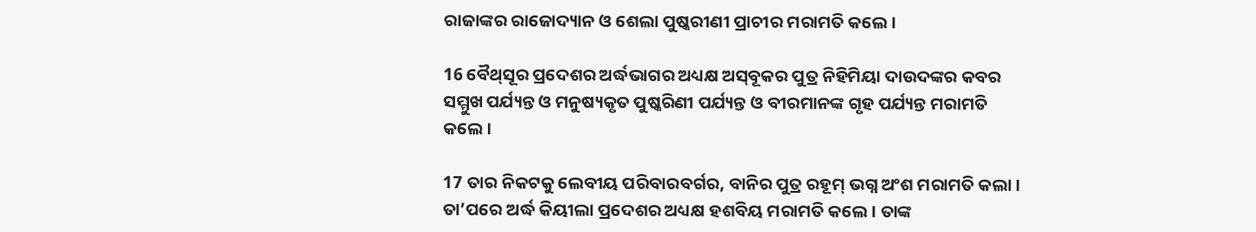ରାଜାଙ୍କର ରାଜୋଦ୍ୟାନ ଓ ଶେଲା ପୁଷ୍କରୀଣୀ ପ୍ରାଚୀର ମରାମତି କଲେ।

16 ବୈ‌ଥ୍‌ସୂର ପ୍ରଦେଶର ଅର୍ଦ୍ଧଭାଗର ଅଧ୍ୟକ୍ଷ ଅ‌‌‌‌ସ୍‌‌‌‌ବୂକର ପୁତ୍ର ନିହିମିୟା ଦାଉଦଙ୍କର କବର ସମ୍ମୁଖ ପର୍ଯ୍ୟନ୍ତ ଓ ମନୁଷ୍ୟକୃତ ପୁଷ୍କରିଣୀ ପର୍ଯ୍ୟନ୍ତ ଓ ବୀରମାନଙ୍କ ଗୃହ ପର୍ଯ୍ୟନ୍ତ ମରାମତି କଲେ।

17 ତାର ନିକଟକୁ ଲେବୀୟ ପରିବାରବର୍ଗର, ବାନିର ପୁତ୍ର ରହୂମ୍ ଭଗ୍ନ ଅଂଶ ମରାମତି କଲା। ତା’ପରେ ଅର୍ଦ୍ଧ କିୟୀଲା ପ୍ରଦେଶର ଅଧ୍ୟକ୍ଷ ହଶବିୟ ମରାମତି କଲେ। ତାଙ୍କ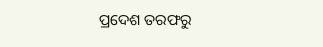ପ୍ରଦେଶ ତରଫରୁ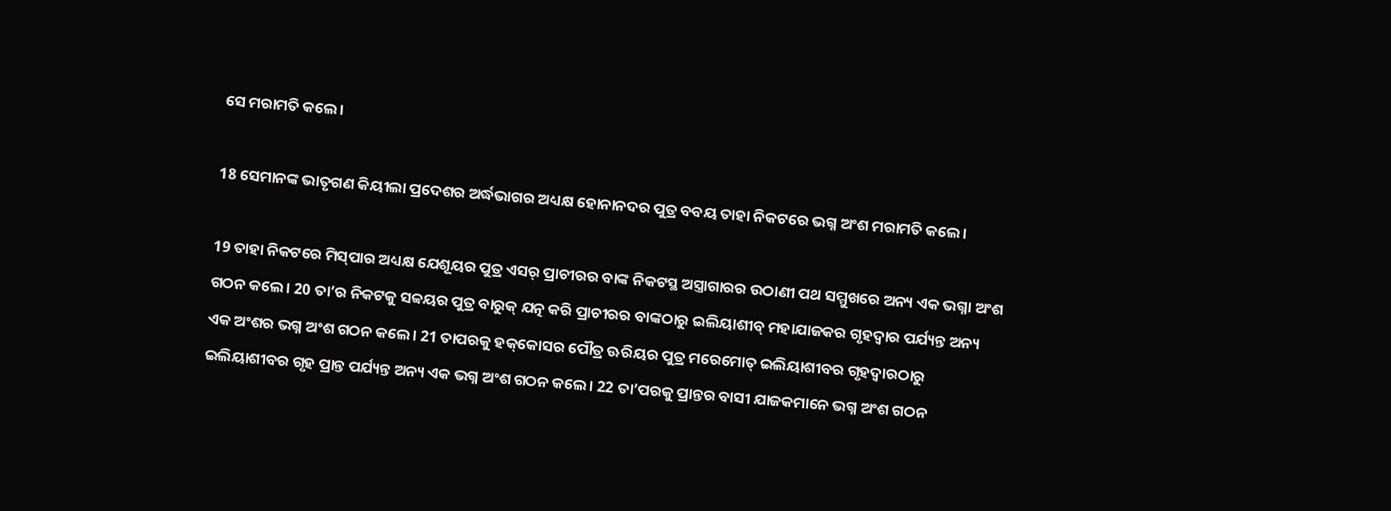ସେ ମରାମତି କଲେ।

18 ସେମାନଙ୍କ ଭାତୃଗଣ କିୟୀଲା ପ୍ରଦେଶର ଅର୍ଦ୍ଧଭାଗର ଅଧ୍ୟକ୍ଷ ହୋନାନଦର ପୁତ୍ର ବବୟ ତାହା ନିକଟରେ ଭଗ୍ନ ଅଂଶ ମରାମତି କଲେ।

19 ତାହା ନିକଟରେ ମି‌‌‌‌ସ୍‌‌‌‌ପାର ଅଧ୍ୟକ୍ଷ ଯେଶୂୟର ପୁତ୍ର ଏସର୍ ପ୍ରାଚୀରର ବାଙ୍କ ନିକଟସ୍ଥ ଅସ୍ତ୍ରାଗାରର ଉଠାଣୀ ପଥ ସମ୍ମୁଖରେ ଅନ୍ୟ ଏକ ଭଗ୍ନା ଅଂଶ ଗଠନ କଲେ। 20 ତା’ର ନିକଟକୁ ସବ୍ବୟର ପୁତ୍ର ବାରୁକ୍ ଯତ୍ନ କରି ପ୍ରାଚୀରର ବାଙ୍କଠାରୁ ଇଲିୟାଶୀବ୍ ମହାଯାଜକର ଗୃହଦ୍ୱାର ପର୍ଯ୍ୟନ୍ତ ଅନ୍ୟ ଏକ ଅଂଶର ଭଗ୍ନ ଅଂଶ ଗଠନ କଲେ। 21 ତାପରକୁ ହ‌କ୍‌କୋସର ପୌତ୍ର ଊରିୟର ପୁତ୍ର ମରେମୋତ୍ ଇଲିୟାଶୀବର ଗୃହଦ୍ୱାରଠାରୁ ଇଲିୟାଶୀବର ଗୃହ ପ୍ରାନ୍ତ ପର୍ଯ୍ୟନ୍ତ ଅନ୍ୟ ଏକ ଭଗ୍ନ ଅଂଶ ଗଠନ କଲେ। 22 ତା’ପରକୁ ପ୍ରାନ୍ତର ବାସୀ ଯାଜକମାନେ ଭଗ୍ନ ଅଂଶ ଗଠନ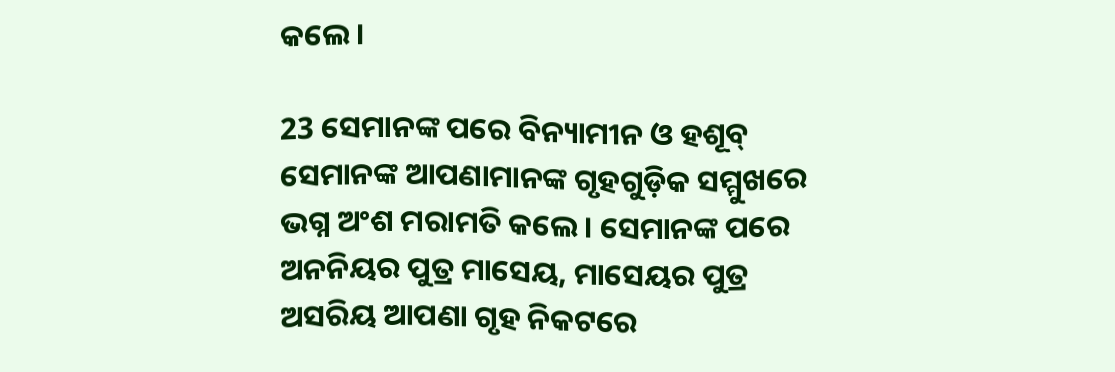କଲେ।

23 ସେମାନଙ୍କ ପରେ ବିନ୍ୟାମୀନ ଓ ହଶୂବ୍ ସେମାନଙ୍କ ଆପଣାମାନଙ୍କ ଗୃହଗୁଡ଼ିକ ସମ୍ମୁଖରେ ଭଗ୍ନ ଅଂଶ ମରାମତି କଲେ। ସେମାନଙ୍କ ପରେ ଅନନିୟର ପୁତ୍ର ମାସେୟ, ମାସେୟର ପୁତ୍ର ଅସରିୟ ଆପଣା ଗୃହ ନିକଟରେ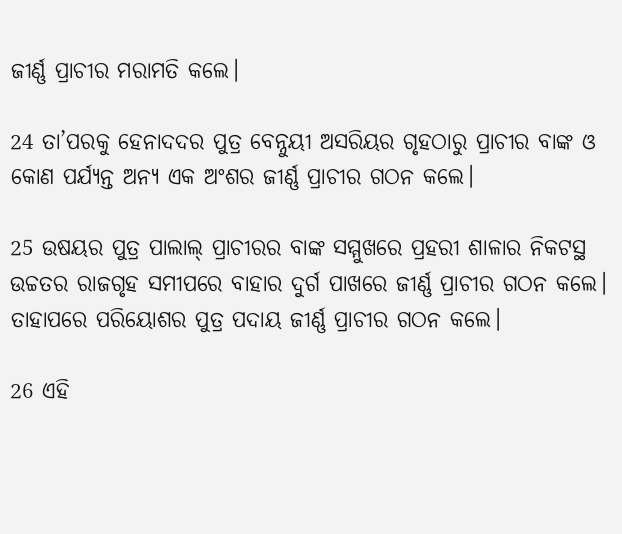ଜୀର୍ଣ୍ଣ ପ୍ରାଚୀର ମରାମତି କଲେ।

24 ତା’ପରକୁ ହେନାଦଦର ପୁତ୍ର ବେନ୍ନୁୟୀ ଅସରିୟର ଗୃହଠାରୁ ପ୍ରାଚୀର ବାଙ୍କ ଓ କୋଣ ପର୍ଯ୍ୟନ୍ତ ଅନ୍ୟ ଏକ ଅଂଶର ଜୀର୍ଣ୍ଣ ପ୍ରାଚୀର ଗଠନ କଲେ।

25 ଉଷୟର ପୁତ୍ର ପାଲାଲ୍ ପ୍ରାଚୀରର ବାଙ୍କ ସମ୍ମୁଖରେ ପ୍ରହରୀ ଶାଳାର ନିକଟସ୍ଥ ଉଚ୍ଚତର ରାଜଗୃହ ସମୀପରେ ବାହାର ଦୁର୍ଗ ପାଖରେ ଜୀର୍ଣ୍ଣ ପ୍ରାଚୀର ଗଠନ କଲେ। ତାହାପରେ ପରିୟୋଶର ପୁତ୍ର ପଦାୟ ଜୀର୍ଣ୍ଣ ପ୍ରାଚୀର ଗଠନ କଲେ।

26 ଏହି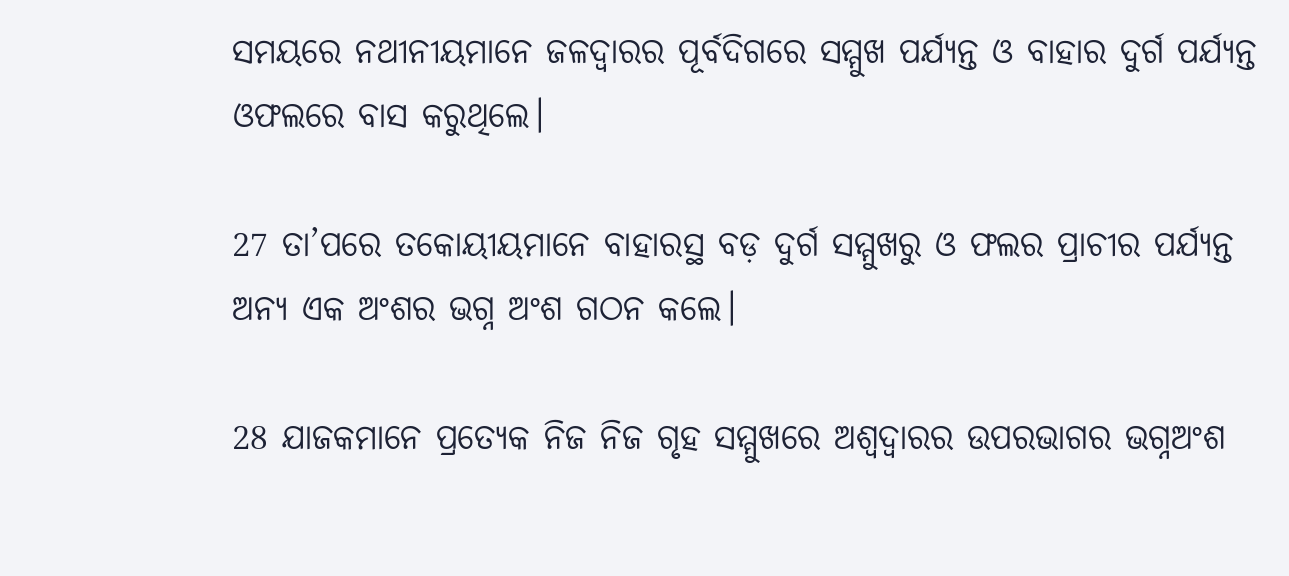ସମୟରେ ନଥୀନୀୟମାନେ ଜଳଦ୍ୱାରର ପୂର୍ବଦିଗରେ ସମ୍ମୁଖ ପର୍ଯ୍ୟନ୍ତ ଓ ବାହାର ଦୁର୍ଗ ପର୍ଯ୍ୟନ୍ତ ଓଫଲରେ ବାସ କରୁଥିଲେ।

27 ତା’ପରେ ତକୋୟୀୟମାନେ ବାହାରସ୍ଥ ବଡ଼ ଦୁର୍ଗ ସମ୍ମୁଖରୁ ଓ ଫଲର ପ୍ରାଚୀର ପର୍ଯ୍ୟନ୍ତ ଅନ୍ୟ ଏକ ଅଂଶର ଭଗ୍ନ ଅଂଶ ଗଠନ କଲେ।

28 ଯାଜକମାନେ ପ୍ରତ୍ୟେକ ନିଜ ନିଜ ଗୃହ ସମ୍ମୁଖରେ ଅଶ୍ୱଦ୍ୱାରର ଉପରଭାଗର ଭଗ୍ନଅଂଶ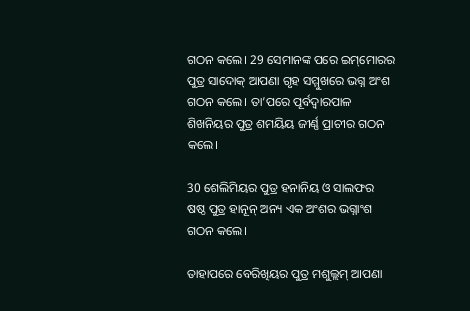ଗଠନ କଲେ। 29 ସେମାନଙ୍କ ପରେ ଇ‌‌‌‌‌‌ମ୍‌‌‌‌‌‌ମୋରର ପୁତ୍ର ସାଦୋକ୍ ଆପଣା ଗୃହ ସମ୍ମୁଖରେ ଭଗ୍ନ ଅଂଶ ଗଠନ କଲେ। ତା’ପରେ ପୂର୍ବଦ୍ୱାରପାଳ ଶିଖନିୟର ପୁତ୍ର ଶମୟିୟ ଜୀର୍ଣ୍ଣ ପ୍ରାଚୀର ଗଠନ କଲେ।

30 ଶେଲିମିୟର ପୁତ୍ର ହନାନିୟ ଓ ସାଲଫର ଷଷ୍ଠ ପୁତ୍ର ହାନୂନ୍ ଅନ୍ୟ ଏକ ଅଂଶର ଭଗ୍ନାଂଶ ଗଠନ କଲେ।

ତାହାପରେ ବେରିଖିୟର ପୁତ୍ର ମଶୁଲ୍ଲମ୍ ଆପଣା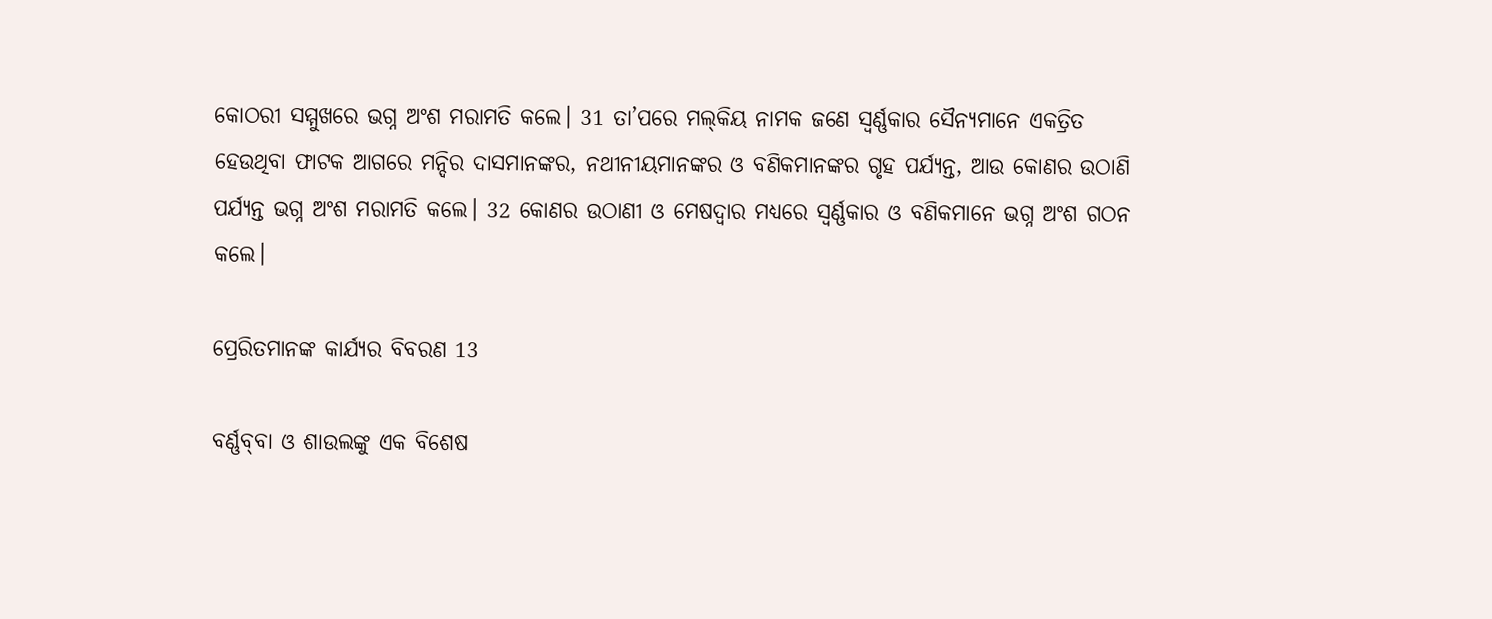କୋଠରୀ ସମ୍ମୁଖରେ ଭଗ୍ନ ଅଂଶ ମରାମତି କଲେ। 31 ତା’ପରେ ମ‌‌‌‌ଲ୍‌‌‌‌‌‌‌କିୟ ନାମକ ଜଣେ ସ୍ୱର୍ଣ୍ଣକାର ସୈନ୍ୟମାନେ ଏକତ୍ରିତ ହେଉଥିବା ଫାଟକ ଆଗରେ ମନ୍ଦିର ଦାସମାନଙ୍କର, ନଥୀନୀୟମାନଙ୍କର ଓ ବଣିକମାନଙ୍କର ଗୃହ ପର୍ଯ୍ୟନ୍ତ, ଆଉ କୋଣର ଉଠାଣି ପର୍ଯ୍ୟନ୍ତ ଭଗ୍ନ ଅଂଶ ମରାମତି କଲେ। 32 କୋଣର ଉଠାଣୀ ଓ ମେଷଦ୍ୱାର ମଧ୍ୟରେ ସ୍ୱର୍ଣ୍ଣକାର ଓ ବଣିକମାନେ ଭଗ୍ନ ଅଂଶ ଗଠନ କଲେ।

ପ୍ରେରିତମାନଙ୍କ କାର୍ଯ୍ୟର ବିବରଣ 13

ବର୍ଣ୍ଣ‌ବ୍‌‌ବା ଓ ଶାଉଲଙ୍କୁ ଏକ ବିଶେଷ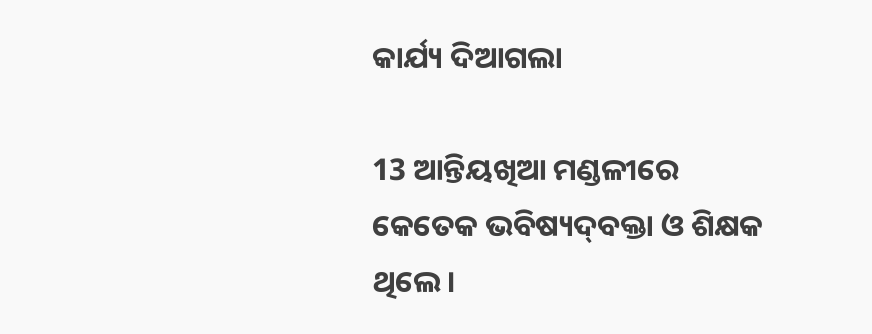କାର୍ଯ୍ୟ ଦିଆଗଲା

13 ଆନ୍ତିୟଖିଆ ମଣ୍ଡଳୀରେ କେତେକ ଭବିଷ୍ୟ‌ଦ୍‌ବକ୍ତା ଓ ଶିକ୍ଷକ ଥିଲେ।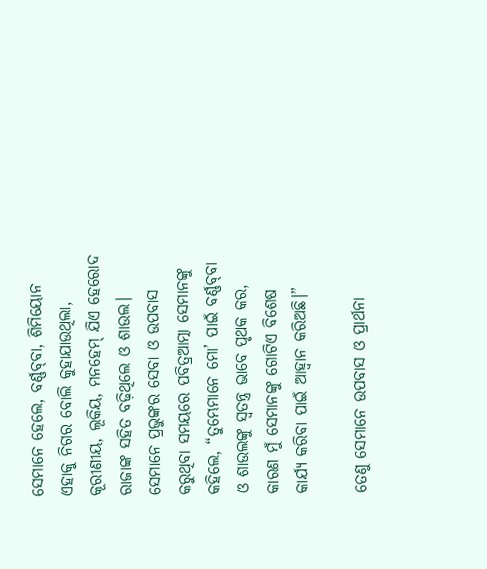ସେମାନେ ହେଲେ, ବର୍ଣ୍ଣ‌ବ୍‌‌ବା, ଶିମିୟୋନ ଏହାକୁ ନିଗର ବୋଲି କୁହାଯାଉଥିଲା, କୂରୀଣୀୟ, ଲୂକିୟ, ମନହେମ୍ ଯିଏ ହେରୋଦ ରାଜାଙ୍କ ସହିତ ବଢ଼ିଥିଲେ ଓ ଶାଉଲ। ସେମାନେ ପ୍ରଭୁଙ୍କର ସେବା ଓ ଉପବାସ କରୁଥିବା ସମୟରେ ପବିତ୍ରଆତ୍ମା ସେମାନଙ୍କୁ କହିଲେ, “ତୁମ୍ଭେମାନେ ମୋ’ ପାଇଁ ବର୍ଣ୍ଣ‌ବ୍‌‌ବା ଓ ଶାଉଲଙ୍କୁ ସ୍ୱତନ୍ତ୍ର ଭାବେ ପୃଥକ କର, କାରଣ ମୁଁ ସେମାନଙ୍କୁ ଗୋଟିଏ ବିଶେଷ କାର୍ଯ୍ୟ କରିବା ପାଇଁ ଆହ୍ୱାନ କରିଅଛି।”

ତେଣୁ ସେମାନେ ଉପବାସ ଓ ପ୍ରାର୍ଥନା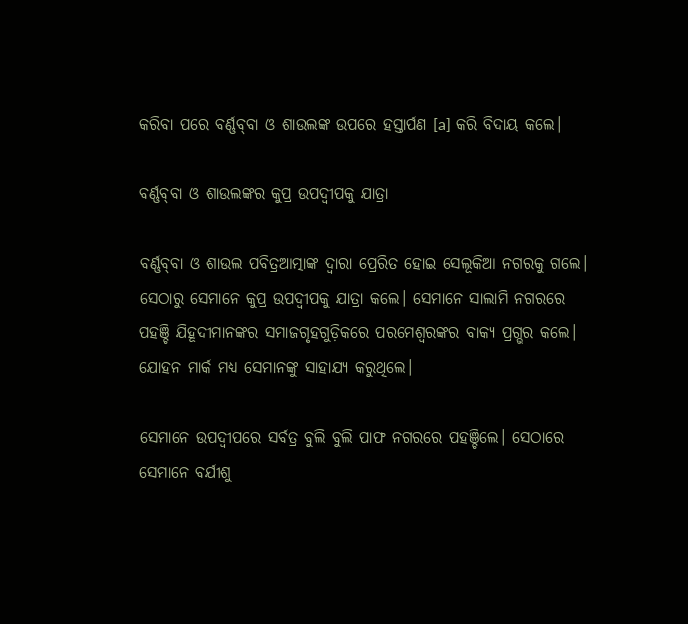କରିବା ପରେ ବର୍ଣ୍ଣ‌ବ୍‌‌ବା ଓ ଶାଉଲଙ୍କ ଉପରେ ହସ୍ତାର୍ପଣ [a] କରି ବିଦାୟ କଲେ।

ବର୍ଣ୍ଣ‌ବ୍‌‌ବା ଓ ଶାଉଲଙ୍କର କୁପ୍ର ଉପଦ୍ୱୀପକୁ ଯାତ୍ରା

ବର୍ଣ୍ଣ‌ବ୍‌‌ବା ଓ ଶାଉଲ ପବିତ୍ରଆତ୍ମାଙ୍କ ଦ୍ୱାରା ପ୍ରେରିତ ହୋଇ ସେଲୂକିଆ ନଗରକୁ ଗଲେ। ସେଠାରୁ ସେମାନେ କୁପ୍ର ଉପଦ୍ୱୀପକୁ ଯାତ୍ରା କଲେ। ସେମାନେ ସାଲାମି ନଗରରେ ପହଞ୍ଚି ଯିହୂଦୀମାନଙ୍କର ସମାଜଗୃହଗୁଡ଼ିକରେ ପରମେଶ୍ୱରଙ୍କର ବାକ୍ୟ ପ୍ରଗ୍ଭର କଲେ। ଯୋହନ ମାର୍କ ମଧ୍ୟ ସେମାନଙ୍କୁ ସାହାଯ୍ୟ କରୁଥିଲେ।

ସେମାନେ ଉପଦ୍ୱୀପରେ ସର୍ବତ୍ର ବୁଲି ବୁଲି ପାଫ ନଗରରେ ପହଞ୍ଚିଲେ। ସେଠାରେ ସେମାନେ ବର୍ଯୀଶୁ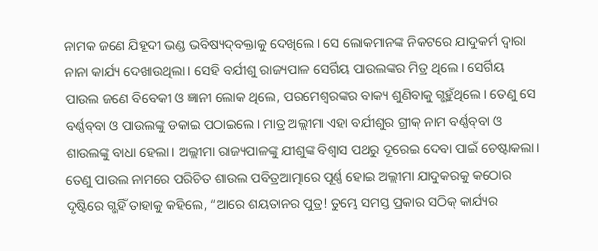ନାମକ ଜଣେ ଯିହୂଦୀ ଭଣ୍ଡ ଭବିଷ୍ୟ‌ଦ୍‌ବକ୍ତାକୁ ଦେଖିଲେ। ସେ ଲୋକମାନଙ୍କ ନିକଟରେ ଯାଦୁକର୍ମ ଦ୍ୱାରା ନାନା କାର୍ଯ୍ୟ ଦେଖାଉଥିଲା। ସେହି ବର୍ଯୀଶୁ ରାଜ୍ୟପାଳ ସେର୍ଗିୟ ପାଉଲଙ୍କର ମିତ୍ର ଥିଲେ। ସେର୍ଗିୟ ପାଉଲ ଜଣେ ବିବେକୀ ଓ ଜ୍ଞାନୀ ଲୋକ ଥିଲେ, ପରମେଶ୍ୱରଙ୍କର ବାକ୍ୟ ଶୁଣିବାକୁ ଗ୍ଭହୁଁଥିଲେ। ତେଣୁ ସେ ବର୍ଣ୍ଣ‌ବ୍‌‌ବା ଓ ପାଉଲଙ୍କୁ ଡକାଇ ପଠାଇଲେ। ମାତ୍ର ଅଲ୍ଲୀମା ଏହା ବର୍ଯୀଶୁର ଗ୍ରୀକ୍ ନାମ ବର୍ଣ୍ଣ‌ବ୍‌‌ବା ଓ ଶାଉଲଙ୍କୁ ବାଧା ହେଲା। ଅଲ୍ଲୀମା ରାଜ୍ୟପାଳଙ୍କୁ ଯୀଶୁଙ୍କ ବିଶ୍ୱାସ ପଥରୁ ଦୂରେଇ ଦେବା ପାଇଁ ଚେଷ୍ଟାକଲା। ତେଣୁ ପାଉଲ ନାମରେ ପରିଚିତ ଶାଉଲ ପବିତ୍ରଆତ୍ମାରେ ପୂର୍ଣ୍ଣ ହୋଇ ଅଲ୍ଲୀମା ଯାଦୁକରକୁ କଠୋର ଦୃଷ୍ଟିରେ ଗ୍ଭହିଁ ତାହାକୁ କହିଲେ, “ଆରେ ଶୟତାନର ପୁତ୍ର! ତୁମ୍ଭେ ସମସ୍ତ ପ୍ରକାର ସଠିକ୍ କାର୍ଯ୍ୟର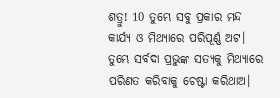ଶତ୍ରୁ! 10 ତୁମ୍ଭେ ସବୁ ପ୍ରକାର ମନ୍ଦ କାର୍ଯ୍ୟ ଓ ମିଥ୍ୟାରେ ପରିପୂର୍ଣ୍ଣ ଅଟ। ତୁମ୍ଭେ ସର୍ବଦା ପ୍ରଭୁଙ୍କ ସତ୍ୟକୁ ମିଥ୍ୟାରେ ପରିଣତ କରିବାକୁ ଚେଷ୍ଟା କରିଥାଅ।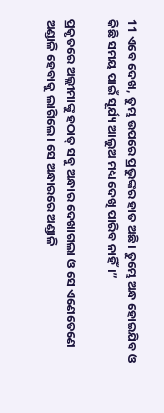11 ଏବେ ଦେଖ, ତୁମ୍ଭ ଉପରେ ପ୍ରଭୁଙ୍କର ହାତ ଅଛି। ତୁମ୍ଭେ ଅନ୍ଧ ହୋଇଯିବ ଓ କିଛି ସମୟ ପାଇଁ ସୂର୍ଯ୍ୟ ଆଲୁଅ ମଧ୍ୟ ଦେଖି ପାରିବ ନାହିଁ।”

ପ୍ରକୃତରେ ଅଲ୍ଲୀମାଙ୍କୁ ହଠାତ୍ ସବୁ ଅନ୍ଧାର ଦେଖାଗଲା ଓ ସେ ଏଣେତେଣେ ଅଣ୍ଡାଳି ହେବାକୁ ଲାଗିଲେ। ସେ ଅନ୍ଧାରରେ ଅଣ୍ଡାଳି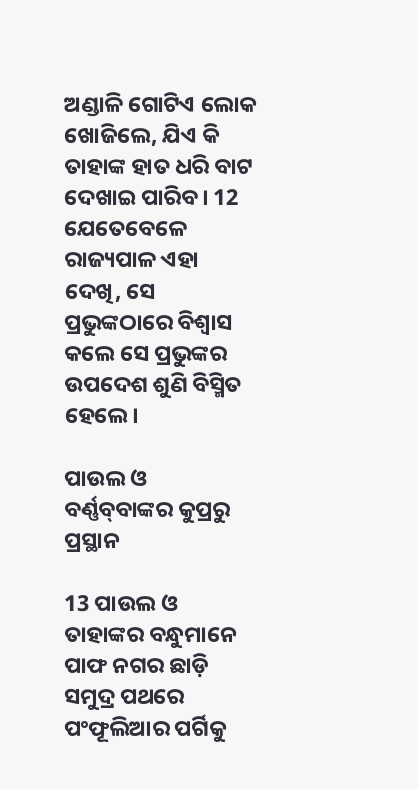ଅଣ୍ଡାଳି ଗୋଟିଏ ଲୋକ ଖୋଜିଲେ, ଯିଏ କି ତାହାଙ୍କ ହାତ ଧରି ବାଟ ଦେଖାଇ ପାରିବ। 12 ଯେତେବେଳେ ରାଜ୍ୟପାଳ ଏହା ଦେଖି, ସେ ପ୍ରଭୁଙ୍କଠାରେ ବିଶ୍ୱାସ କଲେ ସେ ପ୍ରଭୁଙ୍କର ଉପଦେଶ ଶୁଣି ବିସ୍ମିତ ହେଲେ।

ପାଉଲ ଓ ବର୍ଣ୍ଣ‌ବ୍‌‌ବାଙ୍କର କୁପ୍ରରୁ ପ୍ରସ୍ଥାନ

13 ପାଉଲ ଓ ତାହାଙ୍କର ବନ୍ଧୁମାନେ ପାଫ ନଗର ଛାଡ଼ି ସମୁଦ୍ର ପଥରେ ପଂଫୂଲିଆର ପର୍ଗିକୁ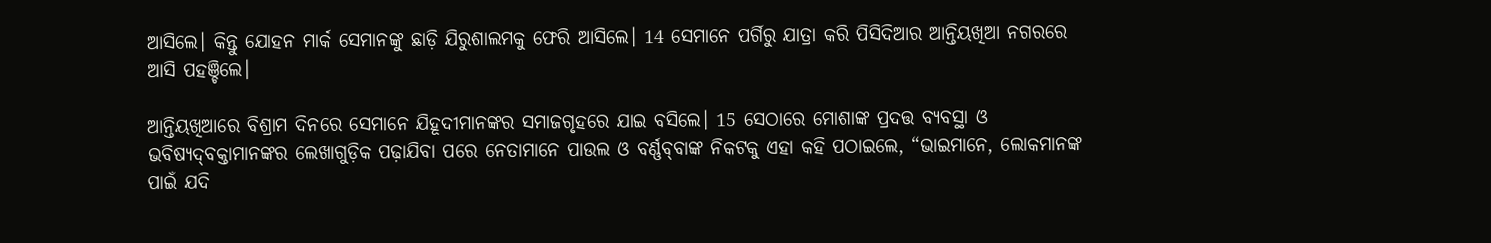ଆସିଲେ। କିନ୍ତୁ ଯୋହନ ମାର୍କ ସେମାନଙ୍କୁ ଛାଡ଼ି ଯିରୁଶାଲମକୁ ଫେରି ଆସିଲେ। 14 ସେମାନେ ପର୍ଗିରୁ ଯାତ୍ରା କରି ପିସିଦିଆର ଆନ୍ତିୟଖିଆ ନଗରରେ ଆସି ପହଞ୍ଚିଲେ।

ଆନ୍ତିୟଖିଆରେ ବିଶ୍ରାମ ଦିନରେ ସେମାନେ ଯିହୂଦୀମାନଙ୍କର ସମାଜଗୃହରେ ଯାଇ ବସିଲେ। 15 ସେଠାରେ ମୋଶାଙ୍କ ପ୍ରଦତ୍ତ ବ୍ୟବସ୍ଥା ଓ ଭବିଷ୍ୟ‌ଦ୍‌ବକ୍ତାମାନଙ୍କର ଲେଖାଗୁଡ଼ିକ ପଢ଼ାଯିବା ପରେ ନେତାମାନେ ପାଉଲ ଓ ବର୍ଣ୍ଣ‌ବ୍‌‌ବାଙ୍କ ନିକଟକୁ ଏହା କହି ପଠାଇଲେ, “ଭାଇମାନେ, ଲୋକମାନଙ୍କ ପାଇଁ ଯଦି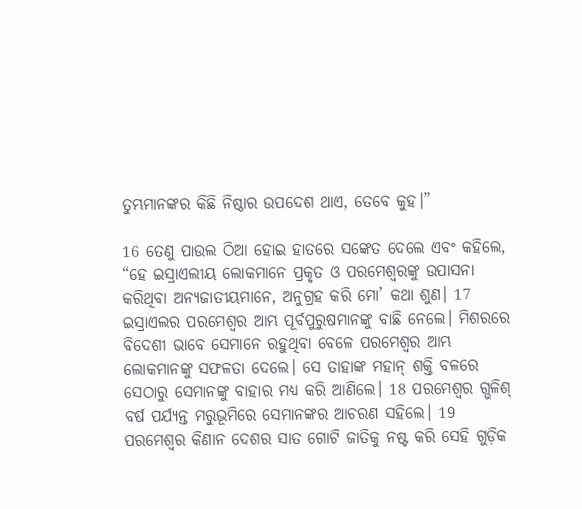ତୁମ୍ଭମାନଙ୍କର କିଛି ନିଷ୍ଠାର ଉପଦେଶ ଥାଏ, ତେବେ କୁହ।”

16 ତେଣୁ ପାଉଲ ଠିଆ ହୋଇ ହାତରେ ସଙ୍କେତ ଦେଲେ ଏବଂ କହିଲେ, “ହେ ଇସ୍ରାଏଲୀୟ ଲୋକମାନେ ପ୍ରକୃତ ଓ ପରମେଶ୍ୱରଙ୍କୁ ଉପାସନା କରିଥିବା ଅନ୍ୟଜାତୀୟମାନେ, ଅନୁଗ୍ରହ କରି ମୋ’ କଥା ଶୁଣ। 17 ଇସ୍ରାଏଲର ପରମେଶ୍ୱର ଆମ୍ଭ ପୂର୍ବପୁରୁଷମାନଙ୍କୁ ବାଛି ନେଲେ। ମିଶରରେ ବିଦେଶୀ ଭାବେ ସେମାନେ ରହୁଥିବା ବେଳେ ପରମେଶ୍ୱର ଆମ୍ଭ ଲୋକମାନଙ୍କୁ ସଫଳତା ଦେଲେ। ସେ ତାହାଙ୍କ ମହାନ୍ ଶକ୍ତି ବଳରେ ସେଠାରୁ ସେମାନଙ୍କୁ ବାହାର ମଧ୍ୟ କରି ଆଣିଲେ। 18 ପରମେଶ୍ୱର ଗ୍ଭଳିଶ୍ ବର୍ଷ ପର୍ଯ୍ୟନ୍ତ ମରୁଭୂମିରେ ସେମାନଙ୍କର ଆଚରଣ ସହିଲେ। 19 ପରମେଶ୍ୱର କିଣାନ ଦେଶର ସାତ ଗୋଟି ଜାତିକୁ ନଷ୍ଟ କରି ସେହି ଗୁଡ଼ିକ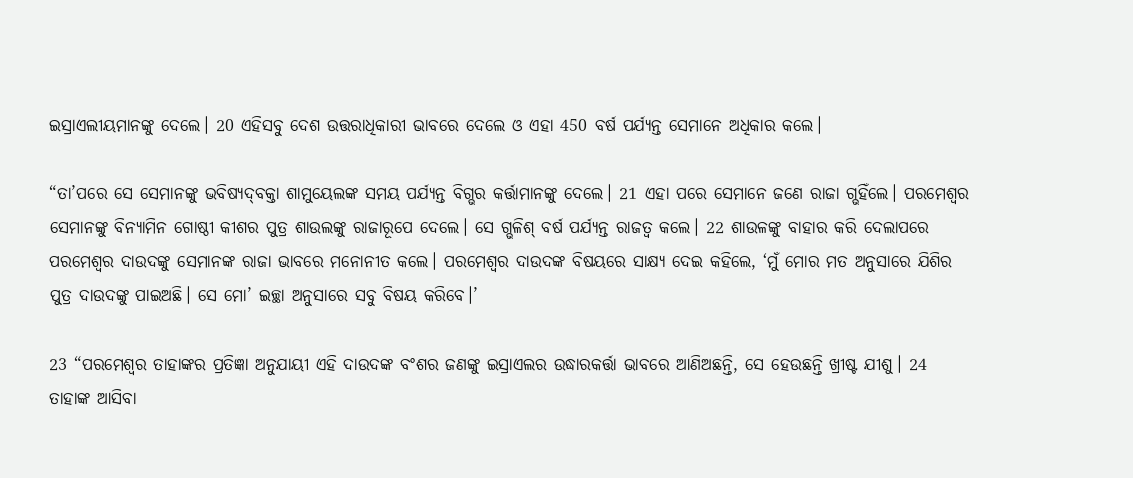ଇସ୍ରାଏଲୀୟମାନଙ୍କୁ ଦେଲେ। 20 ଏହିସବୁ ଦେଶ ଉତ୍ତରାଧିକାରୀ ଭାବରେ ଦେଲେ ଓ ଏହା 450 ବର୍ଷ ପର୍ଯ୍ୟନ୍ତ ସେମାନେ ଅଧିକାର କଲେ।

“ତା’ପରେ ସେ ସେମାନଙ୍କୁ ଭବିଷ୍ୟ‌ଦ୍‌ବକ୍ତା ଶାମୁୟେଲଙ୍କ ସମୟ ପର୍ଯ୍ୟନ୍ତ ବିଗ୍ଭର କର୍ତ୍ତାମାନଙ୍କୁ ଦେଲେ। 21 ଏହା ପରେ ସେମାନେ ଜଣେ ରାଜା ଗ୍ଭହିଁଲେ। ପରମେଶ୍ୱର ସେମାନଙ୍କୁ ବିନ୍ୟାମିନ ଗୋଷ୍ଠୀ କୀଶର ପୁତ୍ର ଶାଉଲଙ୍କୁ ରାଜାରୂପେ ଦେଲେ। ସେ ଗ୍ଭଳିଶ୍ ବର୍ଷ ପର୍ଯ୍ୟନ୍ତ ରାଜତ୍ୱ କଲେ। 22 ଶାଉଳଙ୍କୁ ବାହାର କରି ଦେଲାପରେ ପରମେଶ୍ୱର ଦାଉଦଙ୍କୁ ସେମାନଙ୍କ ରାଜା ଭାବରେ ମନୋନୀତ କଲେ। ପରମେଶ୍ୱର ଦାଉଦଙ୍କ ବିଷୟରେ ସାକ୍ଷ୍ୟ ଦେଇ କହିଲେ, ‘ମୁଁ ମୋର ମତ ଅନୁସାରେ ଯିଶିର ପୁତ୍ର ଦାଉଦଙ୍କୁ ପାଇଅଛି। ସେ ମୋ’ ଇଚ୍ଛା ଅନୁସାରେ ସବୁ ବିଷୟ କରିବେ।’

23 “ପରମେଶ୍ୱର ତାହାଙ୍କର ପ୍ରତିଜ୍ଞା ଅନୁଯାୟୀ ଏହି ଦାଉଦଙ୍କ ବଂଶର ଜଣଙ୍କୁ ଇସ୍ରାଏଲର ଉଦ୍ଧାରକର୍ତ୍ତା ଭାବରେ ଆଣିଅଛନ୍ତି, ସେ ହେଉଛନ୍ତି ଖ୍ରୀଷ୍ଟ ଯୀଶୁ। 24 ତାହାଙ୍କ ଆସିବା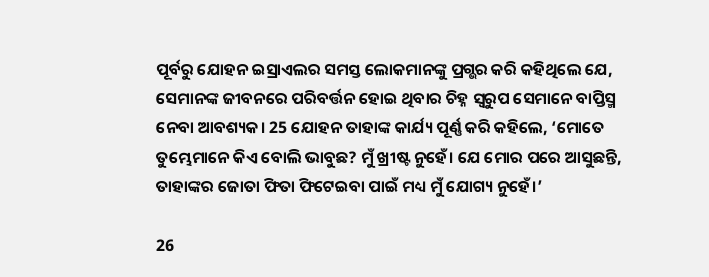ପୂର୍ବରୁ ଯୋହନ ଇସ୍ରାଏଲର ସମସ୍ତ ଲୋକମାନଙ୍କୁ ପ୍ରଗ୍ଭର କରି କହିଥିଲେ ଯେ, ସେମାନଙ୍କ ଜୀବନରେ ପରିବର୍ତ୍ତନ ହୋଇ ଥିବାର ଚିହ୍ନ ସ୍ୱରୁପ ସେମାନେ ବାପ୍ତିସ୍ମ ନେବା ଆବଶ୍ୟକ। 25 ଯୋହନ ତାହାଙ୍କ କାର୍ଯ୍ୟ ପୂର୍ଣ୍ଣ କରି କହିଲେ, ‘ମୋତେ ତୁମ୍ଭେମାନେ କିଏ ବୋଲି ଭାବୁଛ? ମୁଁ ଖ୍ରୀଷ୍ଟ ନୁହେଁ। ଯେ ମୋର ପରେ ଆସୁଛନ୍ତି, ତାହାଙ୍କର ଜୋତା ଫିତା ଫିଟେଇବା ପାଇଁ ମଧ୍ୟ ମୁଁ ଯୋଗ୍ୟ ନୁହେଁ।’

26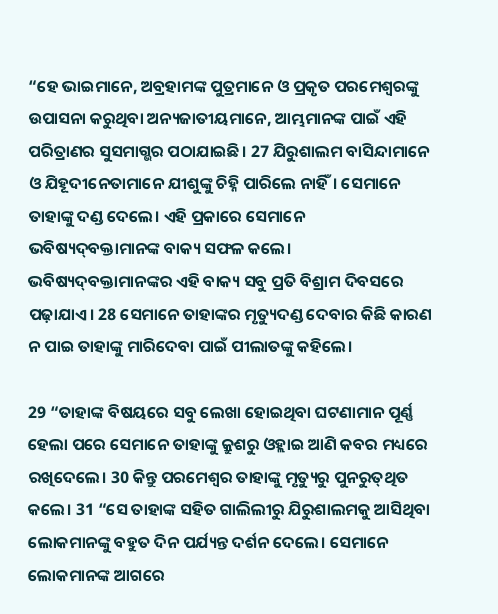“ହେ ଭାଇମାନେ, ଅବ୍ରହାମଙ୍କ ପୁତ୍ରମାନେ ଓ ପ୍ରକୃତ ପରମେଶ୍ୱରଙ୍କୁ ଉପାସନା କରୁଥିବା ଅନ୍ୟଜାତୀୟମାନେ, ଆମ୍ଭମାନଙ୍କ ପାଇଁ ଏହି ପରିତ୍ରାଣର ସୁସମାଗ୍ଭର ପଠାଯାଇଛି। 27 ଯିରୁଶାଲମ ବାସିନ୍ଦାମାନେ ଓ ଯିହୂଦୀନେତାମାନେ ଯୀଶୁଙ୍କୁ ଚିହ୍ନି ପାରିଲେ ନାହିଁ। ସେମାନେ ତାହାଙ୍କୁ ଦଣ୍ଡ ଦେଲେ। ଏହି ପ୍ରକାରେ ସେମାନେ ଭବିଷ୍ୟ‌ଦ୍‌ବକ୍ତାମାନଙ୍କ ବାକ୍ୟ ସଫଳ କଲେ। ଭବିଷ୍ୟ‌ଦ୍‌ବକ୍ତାମାନଙ୍କର ଏହି ବାକ୍ୟ ସବୁ ପ୍ରତି ବିଶ୍ରାମ ଦିବସରେ ପଢ଼ାଯାଏ। 28 ସେମାନେ ତାହାଙ୍କର ମୃତ୍ୟୁଦଣ୍ଡ ଦେବାର କିଛି କାରଣ ନ ପାଇ ତାହାଙ୍କୁ ମାରିଦେବା ପାଇଁ ପୀଲାତଙ୍କୁ କହିଲେ।

29 “ତାହାଙ୍କ ବିଷୟରେ ସବୁ ଲେଖା ହୋଇଥିବା ଘଟଣାମାନ ପୂର୍ଣ୍ଣ ହେଲା ପରେ ସେମାନେ ତାହାଙ୍କୁ କ୍ରୁଶରୁ ଓହ୍ଲାଇ ଆଣି କବର ମଧ୍ୟରେ ରଖିଦେଲେ। 30 କିନ୍ତୁ ପରମେଶ୍ୱର ତାହାଙ୍କୁ ମୃତ୍ୟୁରୁ ପୁନରୁ‌‌ତ୍‌‌ଥିତ କଲେ। 31 “ସେ ତାହାଙ୍କ ସହିତ ଗାଲିଲୀରୁ ଯିରୁଶାଲମକୁ ଆସିଥିବା ଲୋକମାନଙ୍କୁ ବହୁତ ଦିନ ପର୍ଯ୍ୟନ୍ତ ଦର୍ଶନ ଦେଲେ। ସେମାନେ ଲୋକମାନଙ୍କ ଆଗରେ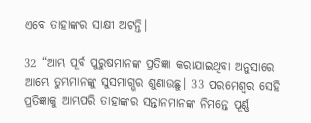ଏବେ ତାହାଙ୍କର ସାକ୍ଷୀ ଅଟନ୍ତି।

32 “ଆମ୍ଭ ପୂର୍ବ ପୁରୁଷମାନଙ୍କ ପ୍ରତିଜ୍ଞା କରାଯାଇଥିବା ଅନୁସାରେ ଆମ୍ଭେ ତୁମ୍ଭମାନଙ୍କୁ ସୁସମାଗ୍ଭର ଶୁଣାଉଛୁ। 33 ପରମେଶ୍ୱର ସେହି ପ୍ରତିଜ୍ଞାକୁ ଆମ୍ଭପରି ତାହାଙ୍କର ସନ୍ତାନମାନଙ୍କ ନିମନ୍ତେ ପୂର୍ଣ୍ଣ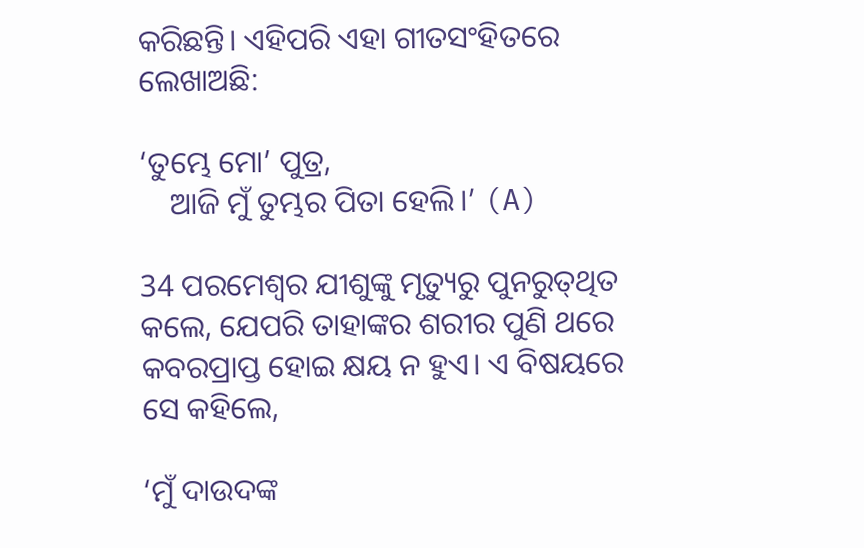କରିଛନ୍ତି। ଏହିପରି ଏହା ଗୀତସଂହିତରେ ଲେଖାଅଛି:

‘ତୁମ୍ଭେ ମୋ’ ପୁତ୍ର,
    ଆଜି ମୁଁ ତୁମ୍ଭର ପିତା ହେଲି।’ (A)

34 ପରମେଶ୍ୱର ଯୀଶୁଙ୍କୁ ମୃତ୍ୟୁରୁ ପୁନରୁ‌‌ତ୍‌‌ଥିତ କଲେ, ଯେପରି ତାହାଙ୍କର ଶରୀର ପୁଣି ଥରେ କବରପ୍ରାପ୍ତ ହୋଇ କ୍ଷୟ ନ ହୁଏ। ଏ ବିଷୟରେ ସେ କହିଲେ,

‘ମୁଁ ଦାଉଦଙ୍କ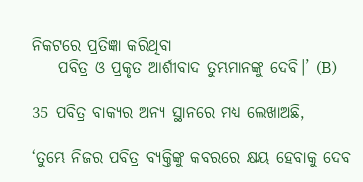ନିକଟରେ ପ୍ରତିଜ୍ଞା କରିଥିବା
    ପବିତ୍ର ଓ ପ୍ରକୃତ ଆର୍ଶୀବାଦ ତୁମ୍ଭମାନଙ୍କୁ ଦେବି।’ (B)

35 ପବିତ୍ର ବାକ୍ୟର ଅନ୍ୟ ସ୍ଥାନରେ ମଧ୍ୟ ଲେଖାଅଛି,

‘ତୁମ୍ଭେ ନିଜର ପବିତ୍ର ବ୍ୟକ୍ତିଙ୍କୁ କବରରେ କ୍ଷୟ ହେବାକୁ ଦେବ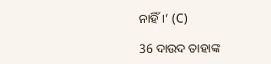ନାହିଁ।’ (C)

36 ଦାଉଦ ତାହାଙ୍କ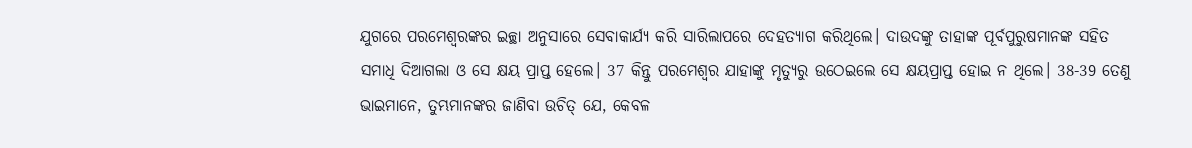ଯୁଗରେ ପରମେଶ୍ୱରଙ୍କର ଇଚ୍ଛା ଅନୁସାରେ ସେବାକାର୍ଯ୍ୟ କରି ସାରିଲାପରେ ଦେହତ୍ୟାଗ କରିଥିଲେ। ଦାଉଦଙ୍କୁ ତାହାଙ୍କ ପୂର୍ବପୁରୁଷମାନଙ୍କ ସହିତ ସମାଧି ଦିଆଗଲା ଓ ସେ କ୍ଷୟ ପ୍ରାପ୍ତ ହେଲେ। 37 କିନ୍ତୁ ପରମେଶ୍ୱର ଯାହାଙ୍କୁ ମୃତ୍ୟୁରୁ ଉଠେଇଲେ ସେ କ୍ଷୟପ୍ରାପ୍ତ ହୋଇ ନ ଥିଲେ। 38-39 ତେଣୁ ଭାଇମାନେ, ତୁମ୍ଭମାନଙ୍କର ଜାଣିବା ଉଚିତ୍ ଯେ, କେବଳ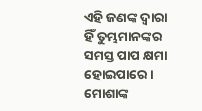ଏହି ଜଣଙ୍କ ଦ୍ୱାରା ହିଁ ତୁମ୍ଭମାନଙ୍କର ସମସ୍ତ ପାପ କ୍ଷମା ହୋଇପାରେ। ମୋଶାଙ୍କ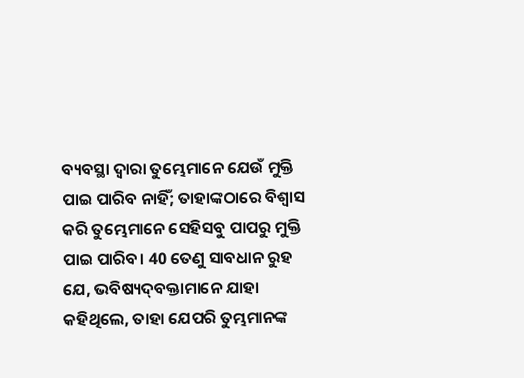ବ୍ୟବସ୍ଥା ଦ୍ୱାରା ତୁମ୍ଭେମାନେ ଯେଉଁ ମୁକ୍ତି ପାଇ ପାରିବ ନାହିଁ; ତାହାଙ୍କଠାରେ ବିଶ୍ୱାସ କରି ତୁମ୍ଭେମାନେ ସେହିସବୁ ପାପରୁ ମୁକ୍ତି ପାଇ ପାରିବ। 40 ତେଣୁ ସାବଧାନ ରୁହ ଯେ, ଭବିଷ୍ୟ‌ଦ୍‌ବକ୍ତାମାନେ ଯାହା କହିଥିଲେ, ତାହା ଯେପରି ତୁମ୍ଭମାନଙ୍କ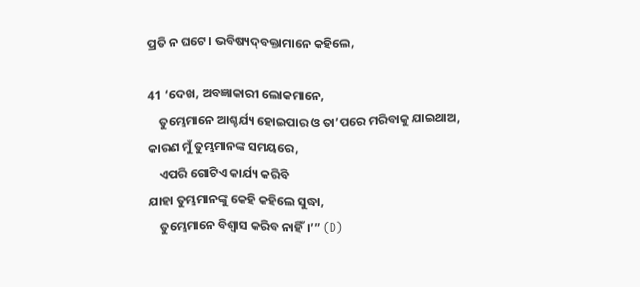ପ୍ରତି ନ ଘଟେ। ଭବିଷ୍ୟ‌ଦ୍‌ବକ୍ତାମାନେ କହିଲେ,

41 ‘ଦେଖ, ଅବଜ୍ଞାକାରୀ ଲୋକମାନେ,
    ତୁମ୍ଭେମାନେ ଆଶ୍ଚର୍ଯ୍ୟ ହୋଇପାର ଓ ତା’ପରେ ମରିବାକୁ ଯାଇଥାଅ,
କାରଣ ମୁଁ ତୁମ୍ଭମାନଙ୍କ ସମୟରେ,
    ଏପରି ଗୋଟିଏ କାର୍ଯ୍ୟ କରିବି
ଯାହା ତୁମ୍ଭମାନଙ୍କୁ କେହି କହିଲେ ସୁଦ୍ଧା,
    ତୁମ୍ଭେମାନେ ବିଶ୍ୱାସ କରିବ ନାହିଁ।’” (D)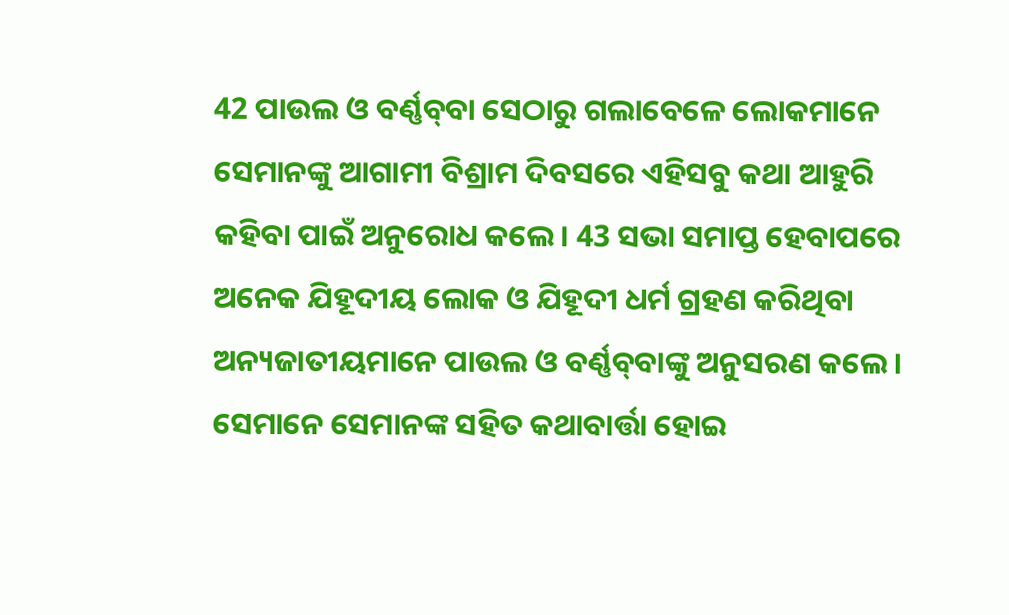42 ପାଉଲ ଓ ବର୍ଣ୍ଣ‌ବ୍‌‌ବା ସେଠାରୁ ଗଲାବେଳେ ଲୋକମାନେ ସେମାନଙ୍କୁ ଆଗାମୀ ବିଶ୍ରାମ ଦିବସରେ ଏହିସବୁ କଥା ଆହୁରି କହିବା ପାଇଁ ଅନୁରୋଧ କଲେ। 43 ସଭା ସମାପ୍ତ ହେବାପରେ ଅନେକ ଯିହୂଦୀୟ ଲୋକ ଓ ଯିହୂଦୀ ଧର୍ମ ଗ୍ରହଣ କରିଥିବା ଅନ୍ୟଜାତୀୟମାନେ ପାଉଲ ଓ ବର୍ଣ୍ଣ‌ବ୍‌‌ବାଙ୍କୁ ଅନୁସରଣ କଲେ। ସେମାନେ ସେମାନଙ୍କ ସହିତ କଥାବାର୍ତ୍ତା ହୋଇ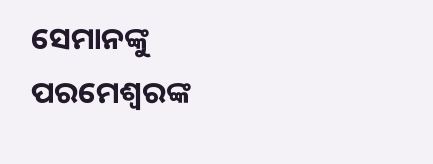ସେମାନଙ୍କୁ ପରମେଶ୍ୱରଙ୍କ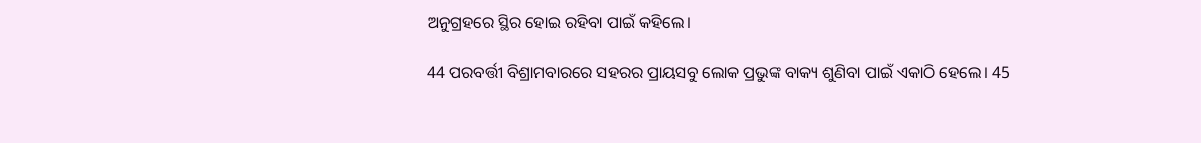ଅନୁଗ୍ରହରେ ସ୍ଥିର ହୋଇ ରହିବା ପାଇଁ କହିଲେ।

44 ପରବର୍ତ୍ତୀ ବିଶ୍ରାମବାରରେ ସହରର ପ୍ରାୟସବୁ ଲୋକ ପ୍ରଭୁଙ୍କ ବାକ୍ୟ ଶୁଣିବା ପାଇଁ ଏକାଠି ହେଲେ। 45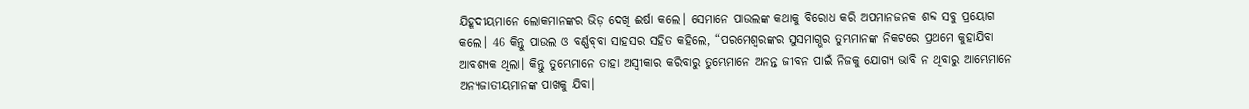ଯିହୂଦୀୟମାନେ ଲୋକମାନଙ୍କର ଭିଡ଼ ଦେଖି ଈର୍ଷା କଲେ। ସେମାନେ ପାଉଲଙ୍କ କଥାକୁ ବିରୋଧ କରି ଅପମାନଜନକ ଶବ୍ଦ ସବୁ ପ୍ରୟୋଗ କଲେ। 46 କିନ୍ତୁ ପାଉଲ ଓ ବର୍ଣ୍ଣ‌ବ୍‌‌ବା ସାହସର ସହିତ କହିଲେ, “ପରମେଶ୍ୱରଙ୍କର ସୁସମାଗ୍ଭର ତୁମ୍ଭମାନଙ୍କ ନିକଟରେ ପ୍ରଥମେ କୁହାଯିବା ଆବଶ୍ୟକ ଥିଲା। କିନ୍ତୁ ତୁମ୍ଭେମାନେ ତାହା ଅସ୍ୱୀକାର କରିବାରୁ ତୁମ୍ଭେମାନେ ଅନନ୍ତ ଜୀବନ ପାଇଁ ନିଜକୁ ଯୋଗ୍ୟ ଭାବି ନ ଥିବାରୁ ଆମ୍ଭେମାନେ ଅନ୍ୟଜାତୀୟମାନଙ୍କ ପାଖକୁ ଯିବା।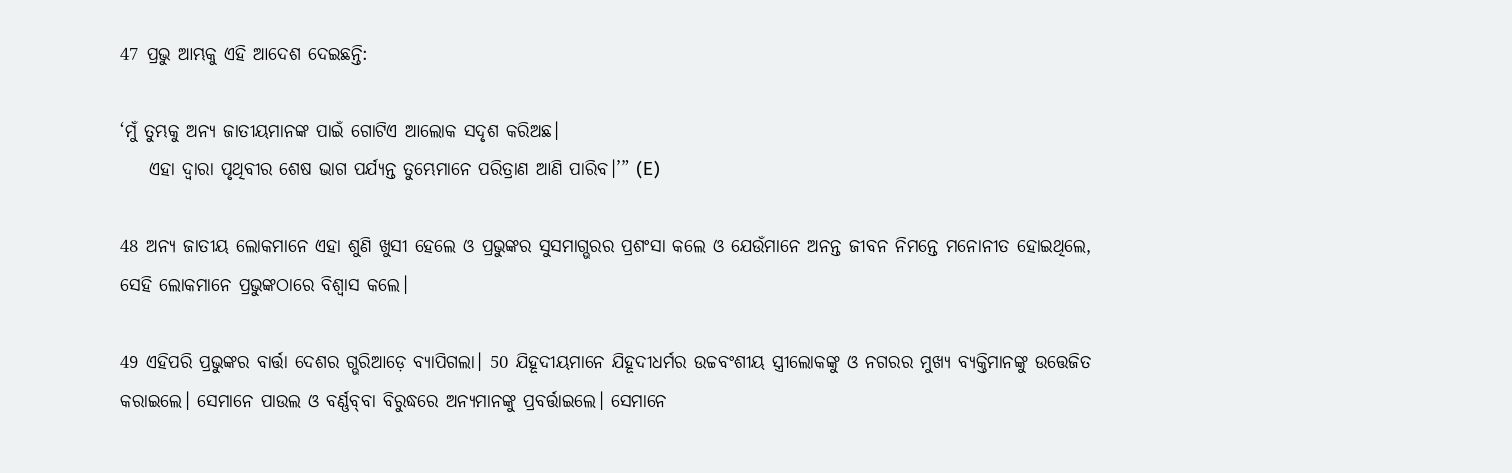47 ପ୍ରଭୁ ଆମ୍ଭକୁ ଏହି ଆଦେଶ ଦେଇଛନ୍ତି:

‘ମୁଁ ତୁମ୍ଭକୁ ଅନ୍ୟ ଜାତୀୟମାନଙ୍କ ପାଇଁ ଗୋଟିଏ ଆଲୋକ ସଦୃଶ କରିଅଛ।
    ଏହା ଦ୍ୱାରା ପୃଥିବୀର ଶେଷ ଭାଗ ପର୍ଯ୍ୟନ୍ତ ତୁମ୍ଭେମାନେ ପରିତ୍ରାଣ ଆଣି ପାରିବ।’” (E)

48 ଅନ୍ୟ ଜାତୀୟ ଲୋକମାନେ ଏହା ଶୁଣି ଖୁସୀ ହେଲେ ଓ ପ୍ରଭୁଙ୍କର ସୁସମାଗ୍ଭରର ପ୍ରଶଂସା କଲେ ଓ ଯେଉଁମାନେ ଅନନ୍ତ ଜୀବନ ନିମନ୍ତେ ମନୋନୀତ ହୋଇଥିଲେ, ସେହି ଲୋକମାନେ ପ୍ରଭୁଙ୍କଠାରେ ବିଶ୍ୱାସ କଲେ।

49 ଏହିପରି ପ୍ରଭୁଙ୍କର ବାର୍ତ୍ତା ଦେଶର ଗ୍ଭରିଆଡ଼େ ବ୍ୟାପିଗଲା। 50 ଯିହୂଦୀୟମାନେ ଯିହୂଦୀଧର୍ମର ଉଚ୍ଚବଂଶୀୟ ସ୍ତ୍ରୀଲୋକଙ୍କୁ ଓ ନଗରର ମୁଖ୍ୟ ବ୍ୟକ୍ତିମାନଙ୍କୁ ଉତ୍ତେଜିତ କରାଇଲେ। ସେମାନେ ପାଉଲ ଓ ବର୍ଣ୍ଣ‌ବ୍‌‌ବା ବିରୁଦ୍ଧରେ ଅନ୍ୟମାନଙ୍କୁ ପ୍ରବର୍ତ୍ତାଇଲେ। ସେମାନେ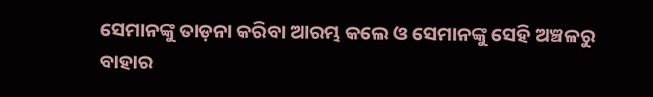ସେମାନଙ୍କୁ ତାଡ଼ନା କରିବା ଆରମ୍ଭ କଲେ ଓ ସେମାନଙ୍କୁ ସେହି ଅଞ୍ଚଳରୁ ବାହାର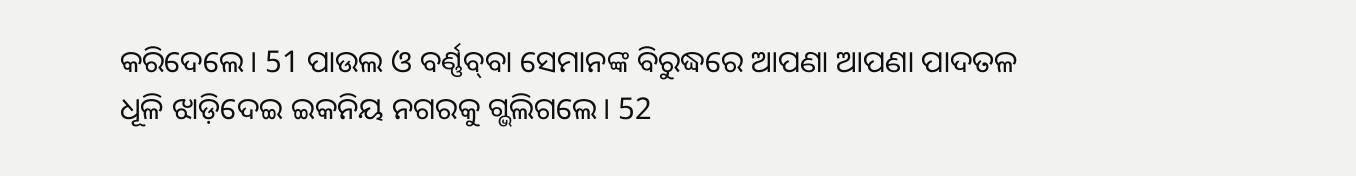କରିଦେଲେ। 51 ପାଉଲ ଓ ବର୍ଣ୍ଣ‌ବ୍‌‌ବା ସେମାନଙ୍କ ବିରୁଦ୍ଧରେ ଆପଣା ଆପଣା ପାଦତଳ ଧୂଳି ଝାଡ଼ିଦେଇ ଇକନିୟ ନଗରକୁ ଗ୍ଭଲିଗଲେ। 52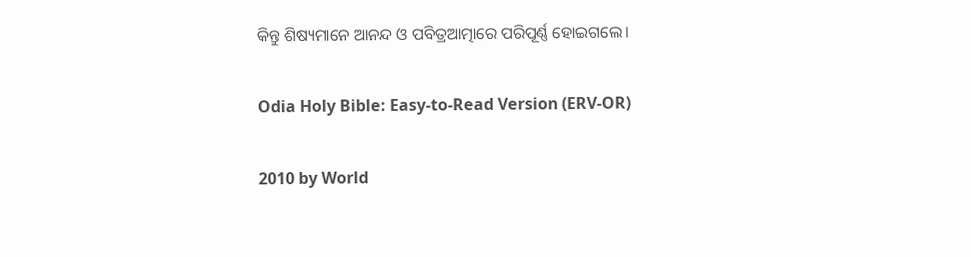କିନ୍ତୁ ଶିଷ୍ୟମାନେ ଆନନ୍ଦ ଓ ପବିତ୍ରଆତ୍ମାରେ ପରିପୂର୍ଣ୍ଣ ହୋଇଗଲେ।

Odia Holy Bible: Easy-to-Read Version (ERV-OR)

2010 by World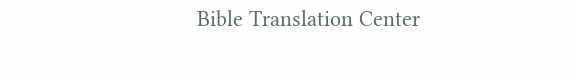Bible Translation Center